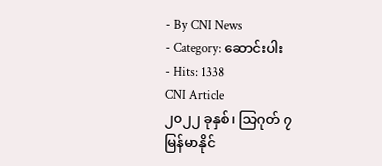- By CNI News
- Category: ဆောင်းပါး
- Hits: 1338
CNI Article
၂၀၂၂ ခုနှစ်၊ သြဂုတ် ၇
မြန်မာနိုင်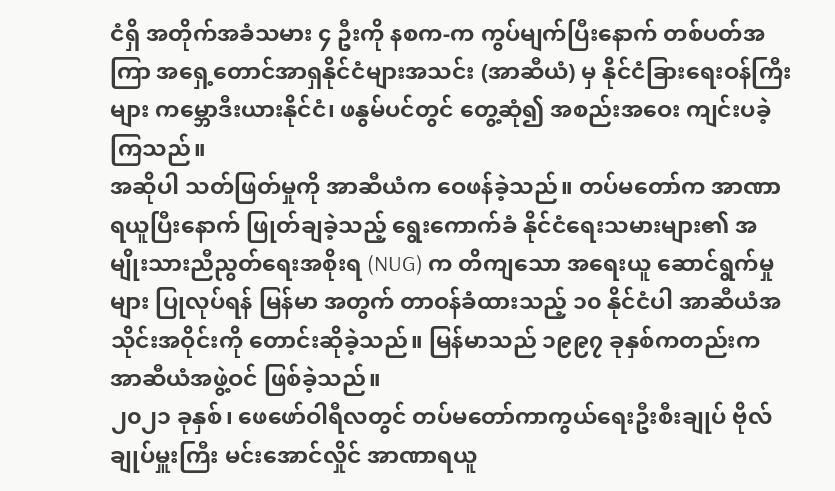ငံရှိ အတိုက်အခံသမား ၄ ဦးကို နစက-က ကွပ်မျက်ပြီးနောက် တစ်ပတ်အကြာ အရှေ့တောင်အာရှနိုင်ငံများအသင်း (အာဆီယံ) မှ နိုင်ငံခြားရေးဝန်ကြီးများ ကမ္ဘောဒီးယားနိုင်ငံ၊ ဖနွမ်ပင်တွင် တွေ့ဆုံ၍ အစည်းအဝေး ကျင်းပခဲ့ကြသည်။
အဆိုပါ သတ်ဖြတ်မှုကို အာဆီယံက ဝေဖန်ခဲ့သည်။ တပ်မတော်က အာဏာရယူပြီးနောက် ဖြုတ်ချခဲ့သည့် ရွေးကောက်ခံ နိုင်ငံရေးသမားများ၏ အမျိုးသားညီညွတ်ရေးအစိုးရ (NUG) က တိကျသော အရေးယူ ဆောင်ရွက်မှုများ ပြုလုပ်ရန် မြန်မာ အတွက် တာဝန်ခံထားသည့် ၁၀ နိုင်ငံပါ အာဆီယံအသိုင်းအဝိုင်းကို တောင်းဆိုခဲ့သည်။ မြန်မာသည် ၁၉၉၇ ခုနှစ်ကတည်းက အာဆီယံအဖွဲ့ဝင် ဖြစ်ခဲ့သည်။
၂၀၂၁ ခုနှစ်၊ ဖေဖော်ဝါရီလတွင် တပ်မတော်ကာကွယ်ရေးဦးစီးချုပ် ဗိုလ်ချုပ်မှူးကြီး မင်းအောင်လှိုင် အာဏာရယူ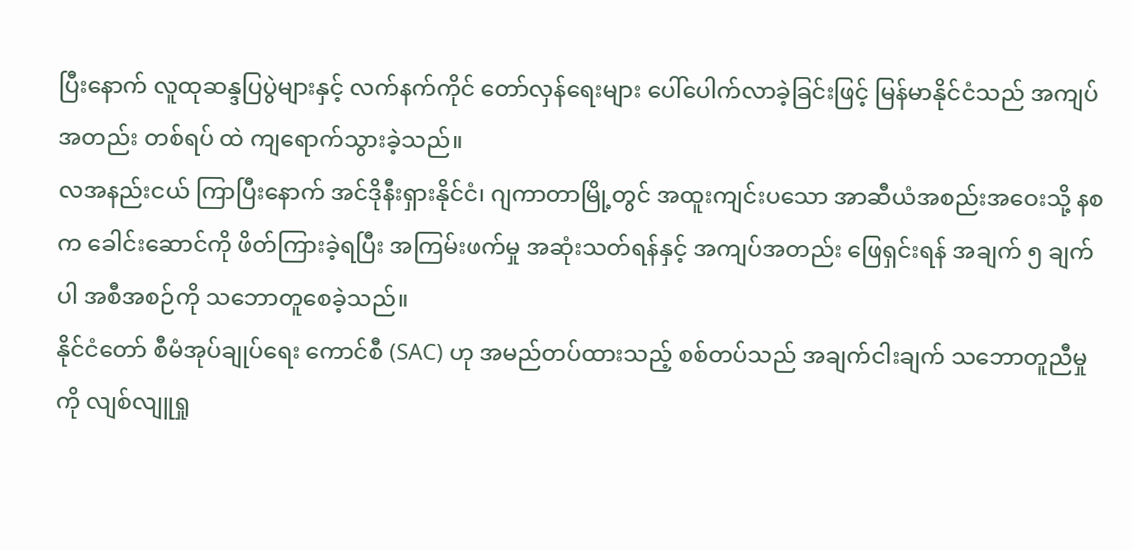ပြီးနောက် လူထုဆန္ဒပြပွဲများနှင့် လက်နက်ကိုင် တော်လှန်ရေးများ ပေါ်ပေါက်လာခဲ့ခြင်းဖြင့် မြန်မာနိုင်ငံသည် အကျပ်အတည်း တစ်ရပ် ထဲ ကျရောက်သွားခဲ့သည်။
လအနည်းငယ် ကြာပြီးနောက် အင်ဒိုနီးရှားနိုင်ငံ၊ ဂျကာတာမြို့တွင် အထူးကျင်းပသော အာဆီယံအစည်းအဝေးသို့ နစက ခေါင်းဆောင်ကို ဖိတ်ကြားခဲ့ရပြီး အကြမ်းဖက်မှု အဆုံးသတ်ရန်နှင့် အကျပ်အတည်း ဖြေရှင်းရန် အချက် ၅ ချက်ပါ အစီအစဉ်ကို သဘောတူစေခဲ့သည်။
နိုင်ငံတော် စီမံအုပ်ချုပ်ရေး ကောင်စီ (SAC) ဟု အမည်တပ်ထားသည့် စစ်တပ်သည် အချက်ငါးချက် သဘောတူညီမှုကို လျစ်လျူရှု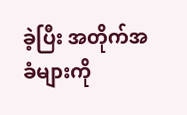ခဲ့ပြီး အတိုက်အခံများကို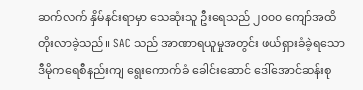ဆက်လက် နှိမ်နင်းရာမှာ သေဆုံးသူ ဦးရေသည် ၂၀၀၀ ကျော်အထိ တိုးလာခဲ့သည်။ SAC သည် အာဏာရယူမှုအတွင်း ဖယ်ရှားခံခဲ့ရသော ဒီမိုကရေစီနည်းကျ ရွေးကောက်ခံ ခေါင်းဆောင် ဒေါ်အောင်ဆန်းစု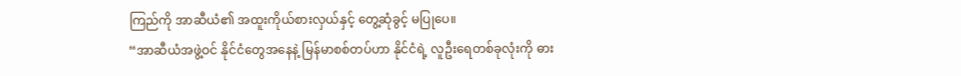ကြည်ကို အာဆီယံ၏ အထူးကိုယ်စားလှယ်နှင့် တွေ့ဆုံခွင့် မပြုပေ။
“အာဆီယံအဖွဲ့ဝင် နိုင်ငံတွေအနေနဲ့ မြန်မာစစ်တပ်ဟာ နိုင်ငံရဲ့ လူဦးရေတစ်ခုလုံးကို ဓား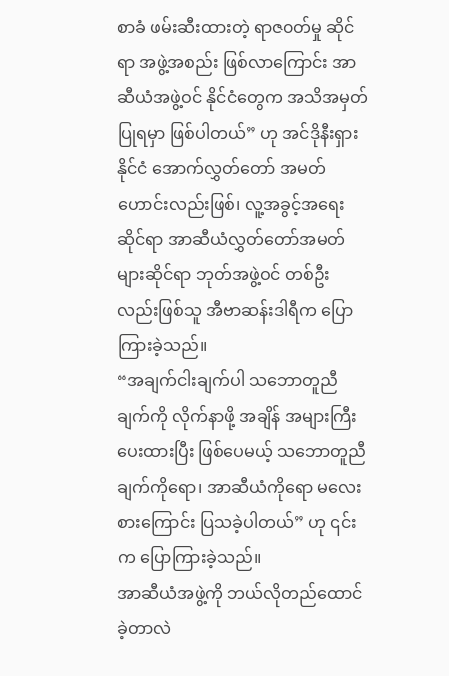စာခံ ဖမ်းဆီးထားတဲ့ ရာဇ၀တ်မှု ဆိုင်ရာ အဖွဲ့အစည်း ဖြစ်လာကြောင်း အာဆီယံအဖွဲ့ဝင် နိုင်ငံတွေက အသိအမှတ်ပြုရမှာ ဖြစ်ပါတယ်” ဟု အင်ဒိုနီးရှားနိုင်ငံ အောက်လွှတ်တော် အမတ်ဟောင်းလည်းဖြစ်၊ လူ့အခွင့်အရေးဆိုင်ရာ အာဆီယံလွှတ်တော်အမတ်များဆိုင်ရာ ဘုတ်အဖွဲ့ဝင် တစ်ဦးလည်းဖြစ်သူ အီဗာဆန်းဒါရီက ပြောကြားခဲ့သည်။
“အချက်ငါးချက်ပါ သဘောတူညီချက်ကို လိုက်နာဖို့ အချိန် အများကြီး ပေးထားပြီး ဖြစ်ပေမယ့် သဘောတူညီချက်ကိုရော၊ အာဆီယံကိုရော မလေးစားကြောင်း ပြသခဲ့ပါတယ်” ဟု ၎င်းက ပြောကြားခဲ့သည်။
အာဆီယံအဖွဲ့ကို ဘယ်လိုတည်ထောင်ခဲ့တာလဲ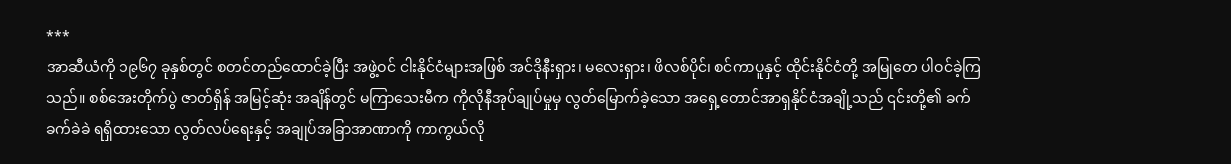***
အာဆီယံကို ၁၉၆၇ ခုနှစ်တွင် စတင်တည်ထောင်ခဲ့ပြီး အဖွဲ့ဝင် ငါးနိုင်ငံများအဖြစ် အင်ဒိုနီးရှား၊ မလေးရှား၊ ဖိလစ်ပိုင်၊ စင်ကာပူနှင့် ထိုင်းနိုင်ငံတို့ အမြုတေ ပါဝင်ခဲ့ကြသည်။ စစ်အေးတိုက်ပွဲ ဇာတ်ရှိန် အမြင့်ဆုံး အချိန်တွင် မကြာသေးမီက ကိုလိုနီအုပ်ချုပ်မှုမှ လွတ်မြောက်ခဲ့သော အရှေ့တောင်အာရှနိုင်ငံအချို့သည် ၎င်းတို့၏ ခက်ခက်ခဲခဲ ရရှိထားသော လွတ်လပ်ရေးနှင့် အချုပ်အခြာအာဏာကို ကာကွယ်လို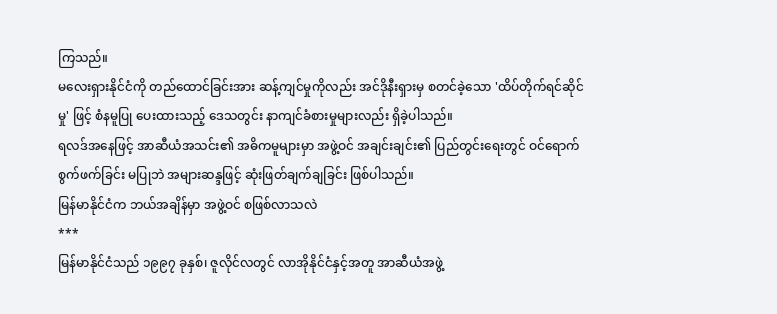ကြသည်။
မလေးရှားနိုင်ငံကို တည်ထောင်ခြင်းအား ဆန့်ကျင်မှုကိုလည်း အင်ဒိုနီးရှားမှ စတင်ခဲ့သော 'ထိပ်တိုက်ရင်ဆိုင်မှု' ဖြင့် စံနမူပြု ပေးထားသည့် ဒေသတွင်း နာကျင်ခံစားမှုများလည်း ရှိခဲ့ပါသည်။
ရလဒ်အနေဖြင့် အာဆီယံအသင်း၏ အဓိကမူများမှာ အဖွဲ့ဝင် အချင်းချင်း၏ ပြည်တွင်းရေးတွင် ဝင်ရောက်စွက်ဖက်ခြင်း မပြုဘဲ အများဆန္ဒဖြင့် ဆုံးဖြတ်ချက်ချခြင်း ဖြစ်ပါသည်။
မြန်မာနိုင်ငံက ဘယ်အချိန်မှာ အဖွဲ့ဝင် စဖြစ်လာသလဲ
***
မြန်မာနိုင်ငံသည် ၁၉၉၇ ခုနှစ်၊ ဇူလိုင်လတွင် လာအိုနိုင်ငံနှင့်အတူ အာဆီယံအဖွဲ့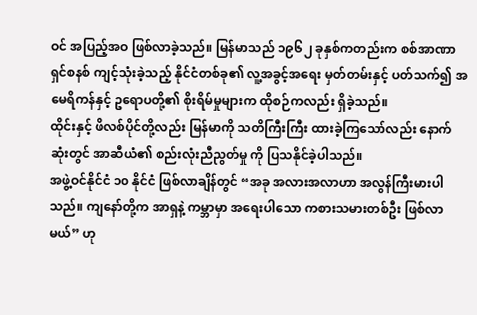ဝင် အပြည့်အဝ ဖြစ်လာခဲ့သည်။ မြန်မာသည် ၁၉၆၂ ခုနှစ်ကတည်းက စစ်အာဏာရှင်စနစ် ကျင့်သုံးခဲ့သည့် နိုင်ငံတစ်ခု၏ လူ့အခွင့်အရေး မှတ်တမ်းနှင့် ပတ်သက်၍ အမေရိကန်နှင့် ဥရောပတို့၏ စိုးရိမ်မှုများက ထိုစဉ်ကလည်း ရှိခဲ့သည်။
ထိုင်းနှင့် ဖိလစ်ပိုင်တို့လည်း မြန်မာကို သတိကြီးကြီး ထားခဲ့ကြသော်လည်း နောက်ဆုံးတွင် အာဆီယံ၏ စည်းလုံးညီညွတ်မှု ကို ပြသနိုင်ခဲ့ပါသည်။
အဖွဲ့ဝင်နိုင်ငံ ၁၀ နိုင်ငံ ဖြစ်လာချိန်တွင် “အခု အလားအလာဟာ အလွန်ကြီးမားပါသည်။ ကျနော်တို့က အာရှနဲ့ ကမ္ဘာမှာ အရေးပါသော ကစားသမားတစ်ဦး ဖြစ်လာမယ်” ဟု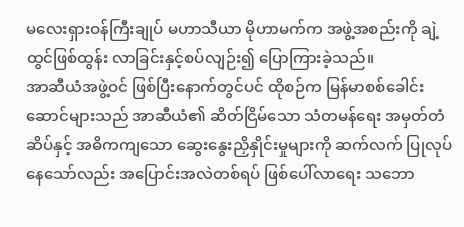မလေးရှားဝန်ကြီးချုပ် မဟာသီယာ မိုဟာမက်က အဖွဲ့အစည်းကို ချဲ့ထွင်ဖြစ်ထွန်း လာခြင်းနှင့်စပ်လျဉ်း၍ ပြောကြားခဲ့သည်။
အာဆီယံအဖွဲ့ဝင် ဖြစ်ပြီးနောက်တွင်ပင် ထိုစဉ်က မြန်မာစစ်ခေါင်းဆောင်များသည် အာဆီယံ၏ ဆိတ်ငြိမ်သော သံတမန်ရေး အမှတ်တံဆိပ်နှင့် အဓိကကျသော ဆွေးနွေးညှိနှိုင်းမှုများကို ဆက်လက် ပြုလုပ်နေသော်လည်း အပြောင်းအလဲတစ်ရပ် ဖြစ်ပေါ်လာရေး သဘော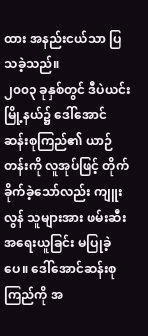ထား အနည်းငယ်သာ ပြသခဲ့သည်။
၂၀၀၃ ခုနှစ်တွင် ဒီပဲယင်းမြို့နယ်၌ ဒေါ်အောင်ဆန်းစုကြည်၏ ယာဉ်တန်းကို လူအုပ်ဖြင့် တိုက်ခိုက်ခဲ့သော်လည်း ကျူးလွန် သူများအား ဖမ်းဆီး အရေးယူခြင်း မပြုခဲ့ပေ။ ဒေါ်အောင်ဆန်းစုကြည်ကို အ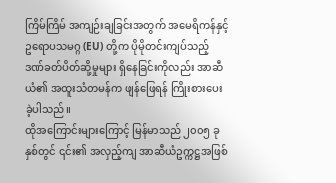ကြိမ်ကြိမ် အကျဉ်းချခြင်းအတွက် အမေရိကန်နှင့် ဥရောပသမဂ္ဂ (EU) တို့က ပိုမိုတင်းကျပ်သည့် ဒဏ်ခတ်ပိတ်ဆို့မှုများ ရှိနေခြင်းကိုလည်း အာဆီယံ၏ အထူးသံတမန်က ဖျန်ဖြေရန် ကြိုးစားပေးခဲ့ပါသည်။
ထိုအကြောင်းများကြောင့် မြန်မာသည် ၂၀၀၅ ခုနှစ်တွင် ၎င်း၏ အလှည့်ကျ အာဆီယံဥက္ကဋ္ဌအဖြစ်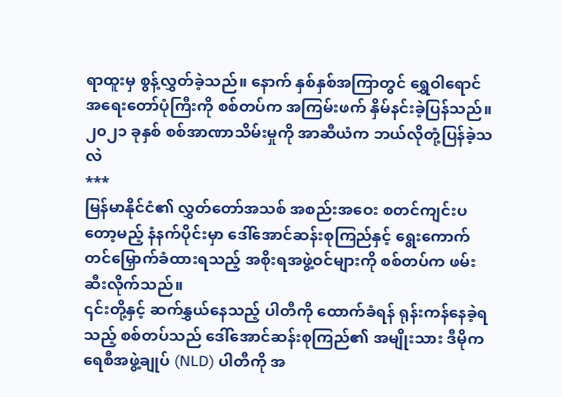ရာထူးမှ စွန့်လွှတ်ခဲ့သည်။ နောက် နှစ်နှစ်အကြာတွင် ရွှေဝါရောင် အရေးတော်ပုံကြီးကို စစ်တပ်က အကြမ်းဖက် နှိမ်နင်းခဲ့ပြန်သည်။
၂၀၂၁ ခုနှစ် စစ်အာဏာသိမ်းမှုကို အာဆီယံက ဘယ်လိုတုံ့ပြန်ခဲ့သလဲ
***
မြန်မာနိုင်ငံ၏ လွှတ်တော်အသစ် အစည်းအဝေး စတင်ကျင်းပတော့မည့် နံနက်ပိုင်းမှာ ဒေါ်အောင်ဆန်းစုကြည်နှင့် ရွေးကောက် တင်မြှောက်ခံထားရသည့် အစိုးရအဖွဲ့ဝင်များကို စစ်တပ်က ဖမ်းဆီးလိုက်သည်။
၎င်းတို့နှင့် ဆက်နွှယ်နေသည့် ပါတီကို ထောက်ခံရန် ရုန်းကန်နေခဲ့ရသည့် စစ်တပ်သည် ဒေါ်အောင်ဆန်းစုကြည်၏ အမျိုးသား ဒီမိုကရေစီအဖွဲ့ချုပ် (NLD) ပါတီကို အ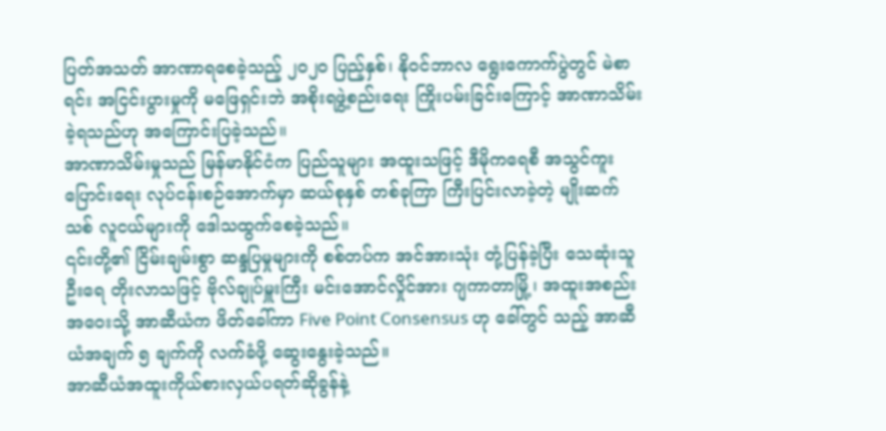ပြတ်အသတ် အာဏာရစေခဲ့သည့် ၂၀၂၀ ပြည့်နှစ်၊ နိုဝင်ဘာလ ရွေးကောက်ပွဲတွင် မဲစာရင်း အငြင်းပွားမှုကို မဖြေရှင်းဘဲ အစိုးရဖွဲ့စည်းရေး ကြိုးပမ်းခြင်းကြောင့် အာဏာသိမ်းခဲ့ရသည်ဟု အကြောင်းပြခဲ့သည်။
အာဏာသိမ်းမှုသည် မြန်မာနိုင်ငံက ပြည်သူများ အထူးသဖြင့် ဒီမိုကရေစီ အသွင်ကူးပြောင်းရေး လုပ်ငန်းစဉ်အောက်မှာ ဆယ်စုနှစ် တစ်ခုကြာ ကြီးပြင်းလာခဲ့တဲ့ မျိုးဆက်သစ် လူငယ်များကို ဒေါသထွက်စေခဲ့သည်။
၎င်းတို့၏ ငြိမ်းချမ်းစွာ ဆန္ဒပြမှုများကို စစ်တပ်က အင်အားသုံး တုံ့ပြန်ခဲ့ပြီး သေဆုံးသူဦးရေ တိုးလာသဖြင့် ဗိုလ်ချုပ်မှူးကြီး မင်းအောင်လှိုင်အား ဂျကာတာမြို့၊ အထူးအစည်းအဝေးသို့ အာဆီယံက ဖိတ်ခေါ်ကာ Five Point Consensus ဟု ခေါ်တွင် သည့် အာဆီယံအချက် ၅ ချက်ကို လက်ခံဖို့ ဆွေးနွေးခဲ့သည်။
အာဆီယံအထူးကိုယ်စားလှယ်ပရတ်ဆိုခွန်နဲ့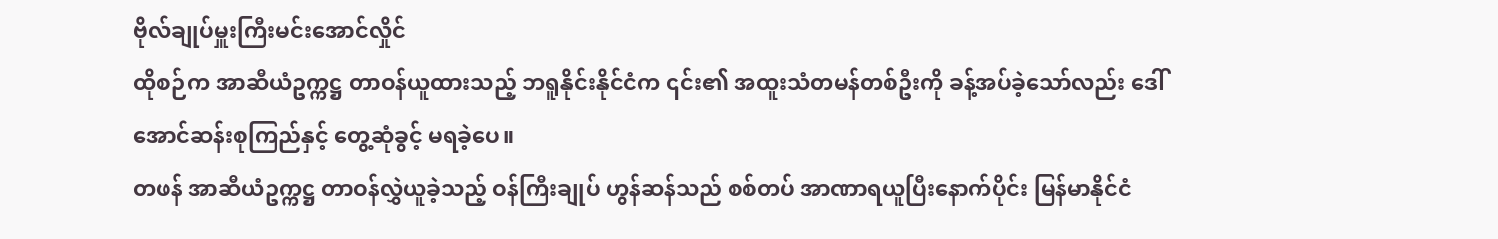ဗိုလ်ချုပ်မှူးကြီးမင်းအောင်လှိုင်
ထိုစဉ်က အာဆီယံဥက္ကဋ္ဌ တာဝန်ယူထားသည့် ဘရူနိုင်းနိုင်ငံက ၎င်း၏ အထူးသံတမန်တစ်ဦးကို ခန့်အပ်ခဲ့သော်လည်း ဒေါ်အောင်ဆန်းစုကြည်နှင့် တွေ့ဆုံခွင့် မရခဲ့ပေ။
တဖန် အာဆီယံဥက္ကဋ္ဌ တာဝန်လွှဲယူခဲ့သည့် ဝန်ကြီးချုပ် ဟွန်ဆန်သည် စစ်တပ် အာဏာရယူပြီးနောက်ပိုင်း မြန်မာနိုင်ငံ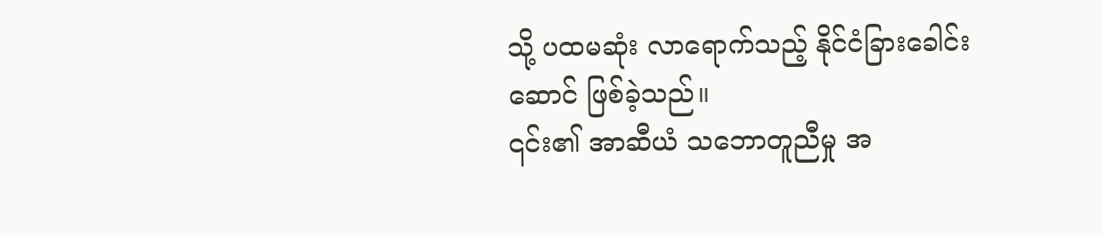သို့ ပထမဆုံး လာရောက်သည့် နိုင်ငံခြားခေါင်းဆောင် ဖြစ်ခဲ့သည်။
၎င်း၏ အာဆီယံ သဘောတူညီမှု အ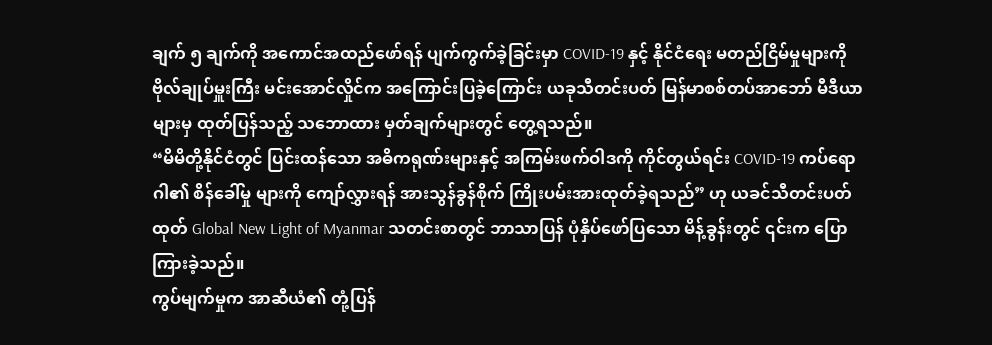ချက် ၅ ချက်ကို အကောင်အထည်ဖော်ရန် ပျက်ကွက်ခဲ့ခြင်းမှာ COVID-19 နှင့် နိုင်ငံရေး မတည်ငြိမ်မှုများကို ဗိုလ်ချုပ်မှူးကြီး မင်းအောင်လှိုင်က အကြောင်းပြခဲ့ကြောင်း ယခုသီတင်းပတ် မြန်မာစစ်တပ်အာဘော် မီဒီယာများမှ ထုတ်ပြန်သည့် သဘောထား မှတ်ချက်များတွင် တွေ့ရသည်။
“မိမိတို့နိုင်ငံတွင် ပြင်းထန်သော အဓိကရုဏ်းများနှင့် အကြမ်းဖက်ဝါဒကို ကိုင်တွယ်ရင်း COVID-19 ကပ်ရောဂါ၏ စိန်ခေါ်မှု များကို ကျော်လွှားရန် အားသွန်ခွန်စိုက် ကြိုးပမ်းအားထုတ်ခဲ့ရသည်” ဟု ယခင်သီတင်းပတ်ထုတ် Global New Light of Myanmar သတင်းစာတွင် ဘာသာပြန် ပုံနှိပ်ဖော်ပြသော မိန့်ခွန်းတွင် ၎င်းက ပြောကြားခဲ့သည်။
ကွပ်မျက်မှုက အာဆီယံ၏ တုံ့ပြန်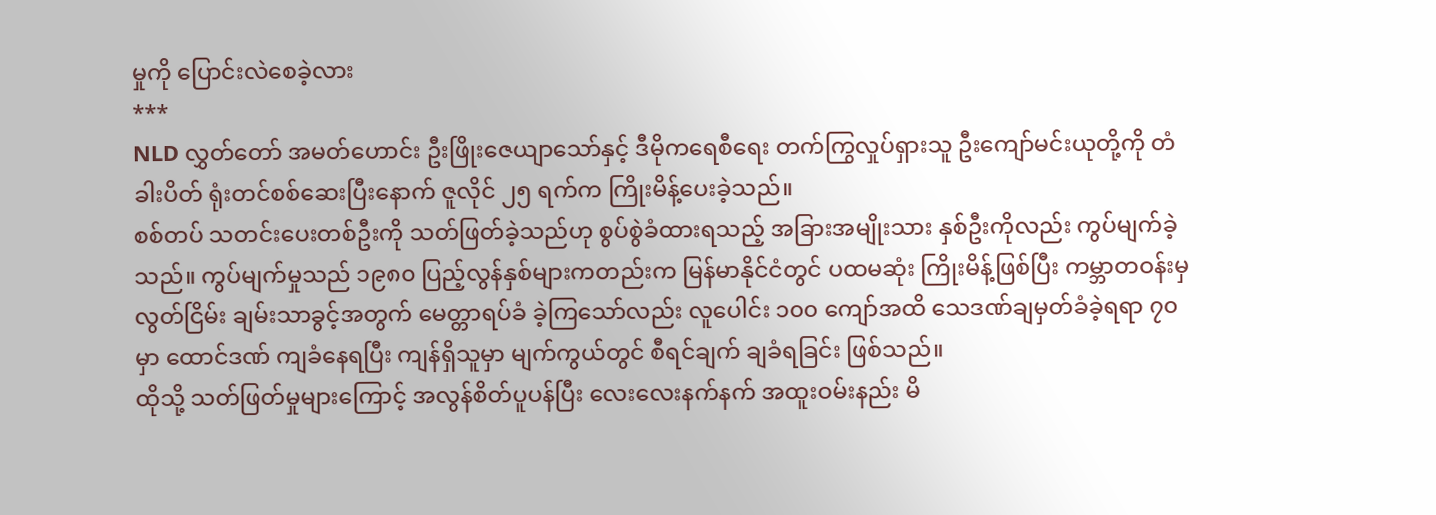မှုကို ပြောင်းလဲစေခဲ့လား
***
NLD လွှတ်တော် အမတ်ဟောင်း ဦးဖြိုးဇေယျာသော်နှင့် ဒီမိုကရေစီရေး တက်ကြွလှုပ်ရှားသူ ဦးကျော်မင်းယုတို့ကို တံခါးပိတ် ရုံးတင်စစ်ဆေးပြီးနောက် ဇူလိုင် ၂၅ ရက်က ကြိုးမိန့်ပေးခဲ့သည်။
စစ်တပ် သတင်းပေးတစ်ဦးကို သတ်ဖြတ်ခဲ့သည်ဟု စွပ်စွဲခံထားရသည့် အခြားအမျိုးသား နှစ်ဦးကိုလည်း ကွပ်မျက်ခဲ့သည်။ ကွပ်မျက်မှုသည် ၁၉၈၀ ပြည့်လွန်နှစ်များကတည်းက မြန်မာနိုင်ငံတွင် ပထမဆုံး ကြိုးမိန့်ဖြစ်ပြီး ကမ္ဘာတဝန်းမှ လွတ်ငြိမ်း ချမ်းသာခွင့်အတွက် မေတ္တာရပ်ခံ ခဲ့ကြသော်လည်း လူပေါင်း ၁၀၀ ကျော်အထိ သေဒဏ်ချမှတ်ခံခဲ့ရရာ ၇၀ မှာ ထောင်ဒဏ် ကျခံနေရပြီး ကျန်ရှိသူမှာ မျက်ကွယ်တွင် စီရင်ချက် ချခံရခြင်း ဖြစ်သည်။
ထိုသို့ သတ်ဖြတ်မှုများကြောင့် အလွန်စိတ်ပူပန်ပြီး လေးလေးနက်နက် အထူးဝမ်းနည်း မိ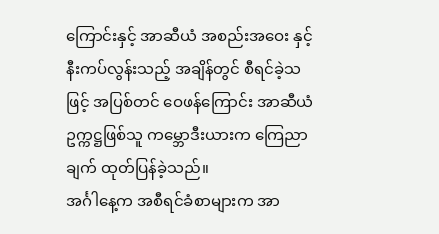ကြောင်းနှင့် အာဆီယံ အစည်းအဝေး နှင့် နီးကပ်လွန်းသည့် အချိန်တွင် စီရင်ခဲ့သဖြင့် အပြစ်တင် ဝေဖန်ကြောင်း အာဆီယံဥက္ကဋ္ဌဖြစ်သူ ကမ္ဘောဒီးယားက ကြေညာ ချက် ထုတ်ပြန်ခဲ့သည်။
အင်္ဂါနေ့က အစီရင်ခံစာများက အာ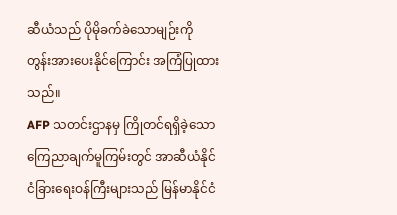ဆီယံသည် ပိုမိုခက်ခဲသောမျဉ်းကို တွန်းအားပေးနိုင်ကြောင်း အကြံပြုထားသည်။
AFP သတင်းဌာနမှ ကြိုတင်ရရှိခဲ့သော ကြေညာချက်မူကြမ်းတွင် အာဆီယံနိုင်ငံခြားရေးဝန်ကြီးများသည် မြန်မာနိုင်ငံ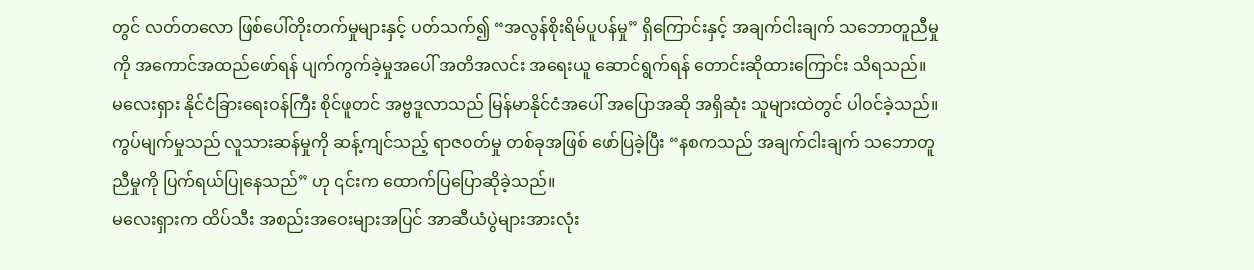တွင် လတ်တလော ဖြစ်ပေါ်တိုးတက်မှုများနှင့် ပတ်သက်၍ “အလွန်စိုးရိမ်ပူပန်မှု” ရှိကြောင်းနှင့် အချက်ငါးချက် သဘောတူညီမှုကို အကောင်အထည်ဖော်ရန် ပျက်ကွက်ခဲ့မှုအပေါ် အတိအလင်း အရေးယူ ဆောင်ရွက်ရန် တောင်းဆိုထားကြောင်း သိရသည်။
မလေးရှား နိုင်ငံခြားရေးဝန်ကြီး စိုင်ဖူတင် အဗ္ဗဒူလာသည် မြန်မာနိုင်ငံအပေါ် အပြောအဆို အရှိဆုံး သူများထဲတွင် ပါဝင်ခဲ့သည်။ ကွပ်မျက်မှုသည် လူသားဆန်မှုကို ဆန့်ကျင်သည့် ရာဇ၀တ်မှု တစ်ခုအဖြစ် ဖော်ပြခဲ့ပြီး “နစကသည် အချက်ငါးချက် သဘောတူညီမှုကို ပြက်ရယ်ပြုနေသည်” ဟု ၎င်းက ထောက်ပြပြောဆိုခဲ့သည်။
မလေးရှားက ထိပ်သီး အစည်းအဝေးများအပြင် အာဆီယံပွဲများအားလုံး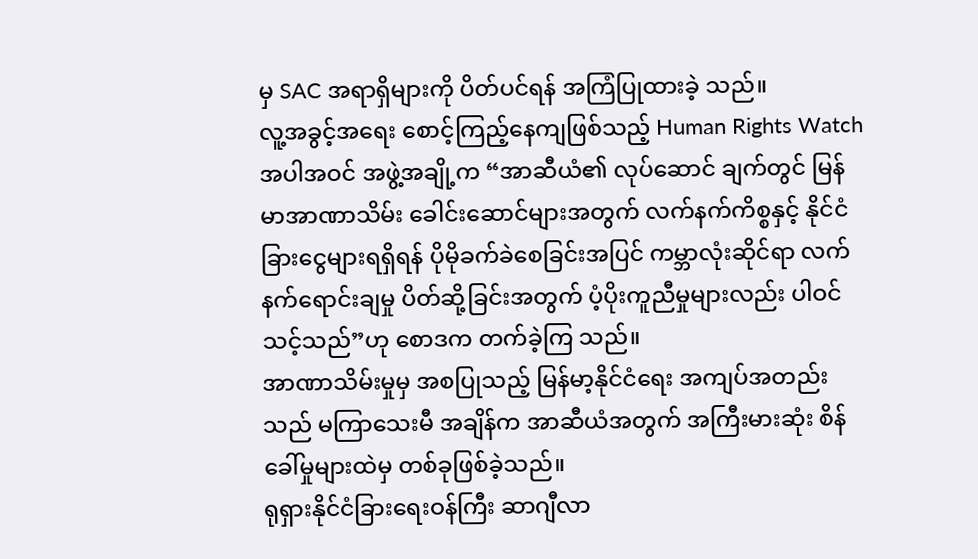မှ SAC အရာရှိများကို ပိတ်ပင်ရန် အကြံပြုထားခဲ့ သည်။
လူ့အခွင့်အရေး စောင့်ကြည့်နေကျဖြစ်သည့် Human Rights Watch အပါအဝင် အဖွဲ့အချို့က “အာဆီယံ၏ လုပ်ဆောင် ချက်တွင် မြန်မာအာဏာသိမ်း ခေါင်းဆောင်များအတွက် လက်နက်ကိစ္စနှင့် နိုင်ငံခြားငွေများရရှိရန် ပိုမိုခက်ခဲစေခြင်းအပြင် ကမ္ဘာလုံးဆိုင်ရာ လက်နက်ရောင်းချမှု ပိတ်ဆို့ခြင်းအတွက် ပံ့ပိုးကူညီမှုများလည်း ပါဝင်သင့်သည်”ဟု စောဒက တက်ခဲ့ကြ သည်။
အာဏာသိမ်းမှုမှ အစပြုသည့် မြန်မာ့နိုင်ငံရေး အကျပ်အတည်းသည် မကြာသေးမီ အချိန်က အာဆီယံအတွက် အကြီးမားဆုံး စိန်ခေါ်မှုများထဲမှ တစ်ခုဖြစ်ခဲ့သည်။
ရုရှားနိုင်ငံခြားရေးဝန်ကြီး ဆာဂျီလာ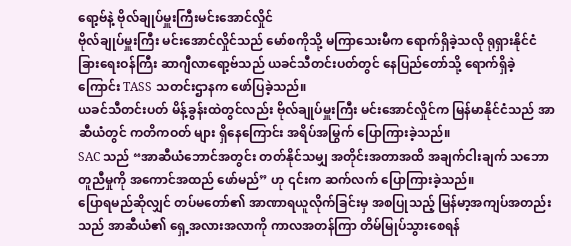ရော့ဗ်နဲ့ ဗိုလ်ချုပ်မှူးကြီးမင်းအောင်လှိုင်
ဗိုလ်ချုပ်မှူးကြီး မင်းအောင်လှိုင်သည် မော်စကိုသို့ မကြာသေးမီက ရောက်ရှိခဲ့သလို ရုရှားနိုင်ငံခြားရေးဝန်ကြီး ဆာဂျီလာရော့ဗ်သည် ယခင်သီတင်းပတ်တွင် နေပြည်တော်သို့ ရောက်ရှိခဲ့ကြောင်း TASS သတင်းဌာနက ဖော်ပြခဲ့သည်။
ယခင်သီတင်းပတ် မိန့်ခွန်းထဲတွင်လည်း ဗိုလ်ချုပ်မှူးကြီး မင်းအောင်လှိုင်က မြန်မာနိုင်ငံသည် အာဆီယံတွင် ကတိကဝတ် များ ရှိနေကြောင်း အရိပ်အမြွက် ပြောကြားခဲ့သည်။
SAC သည် “အာဆီယံဘောင်အတွင်း တတ်နိုင်သမျှ အတိုင်းအတာအထိ အချက်ငါးချက် သဘောတူညီမှုကို အကောင်အထည် ဖော်မည်” ဟု ၎င်းက ဆက်လက် ပြောကြားခဲ့သည်။
ပြောရမည်ဆိုလျှင် တပ်မတော်၏ အာဏာရယူလိုက်ခြင်းမှ အစပြုသည့် မြန်မာ့အကျပ်အတည်းသည် အာဆီယံ၏ ရှေ့အလားအလာကို ကာလအတန်ကြာ တိမ်မြုပ်သွားစေရန်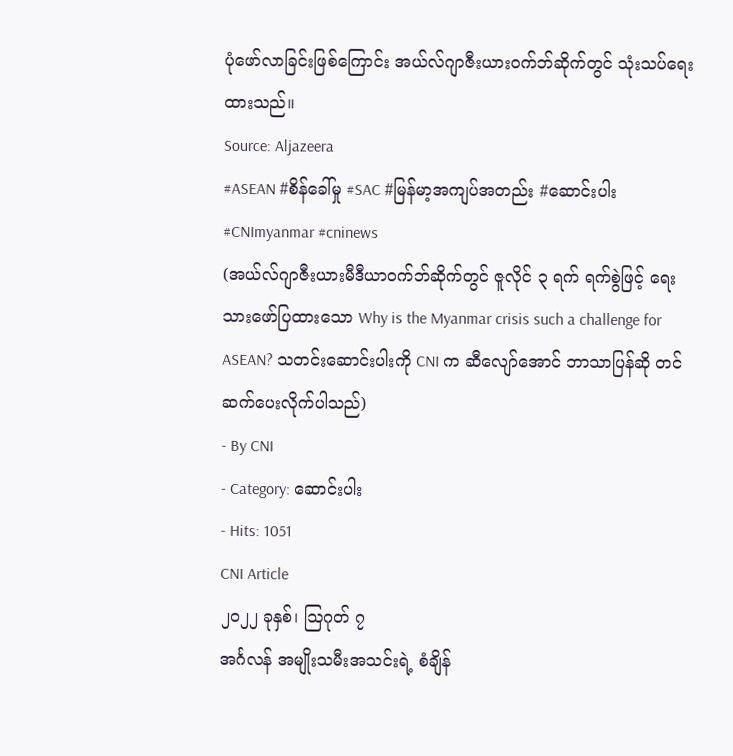ပုံဖော်လာခြင်းဖြစ်ကြောင်း အယ်လ်ဂျာဇီးယားဝက်ဘ်ဆိုက်တွင် သုံးသပ်ရေးထားသည်။
Source: Aljazeera
#ASEAN #စိန်ခေါ်မှု #SAC #မြန်မာ့အကျပ်အတည်း #ဆောင်းပါး #CNImyanmar #cninews
(အယ်လ်ဂျာဇီးယားမီဒီယာဝက်ဘ်ဆိုက်တွင် ဇူလိုင် ၃ ရက် ရက်စွဲဖြင့် ရေးသားဖော်ပြထားသော Why is the Myanmar crisis such a challenge for ASEAN? သတင်းဆောင်းပါးကို CNI က ဆီလျော်အောင် ဘာသာပြန်ဆို တင်ဆက်ပေးလိုက်ပါသည်)
- By CNI
- Category: ဆောင်းပါး
- Hits: 1051
CNI Article
၂၀၂၂ ခုနှစ်၊ ဩဂုတ် ၇
အင်္ဂလန် အမျိုးသမီးအသင်းရဲ့ စံချိန်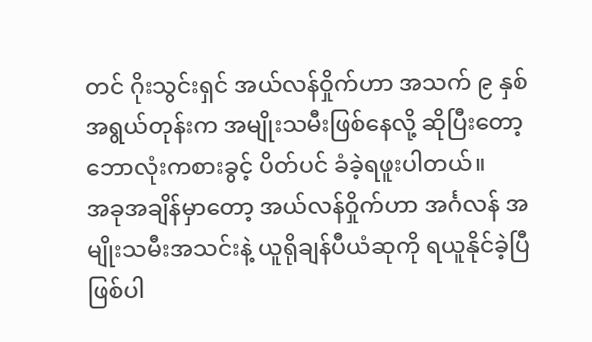တင် ဂိုးသွင်းရှင် အယ်လန်ဝှိုက်ဟာ အသက် ၉ နှစ် အရွယ်တုန်းက အမျိုးသမီးဖြစ်နေလို့ ဆိုပြီးတော့ ဘောလုံးကစားခွင့် ပိတ်ပင် ခံခဲ့ရဖူးပါတယ်။
အခုအချိန်မှာတော့ အယ်လန်ဝှိုက်ဟာ အင်္ဂလန် အမျိုးသမီးအသင်းနဲ့ ယူရိုချန်ပီယံဆုကို ရယူနိုင်ခဲ့ပြီ ဖြစ်ပါ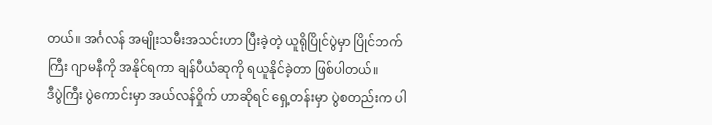တယ်။ အင်္ဂလန် အမျိုးသမီးအသင်းဟာ ပြီးခဲ့တဲ့ ယူရိုပြိုင်ပွဲမှာ ပြိုင်ဘက်ကြီး ဂျာမနီကို အနိုင်ရကာ ချန်ပီယံဆုကို ရယူနိုင်ခဲ့တာ ဖြစ်ပါတယ်။
ဒီပွဲကြီး ပွဲကောင်းမှာ အယ်လန်ဝှိုက် ဟာဆိုရင် ရှေ့တန်းမှာ ပွဲစတည်းက ပါ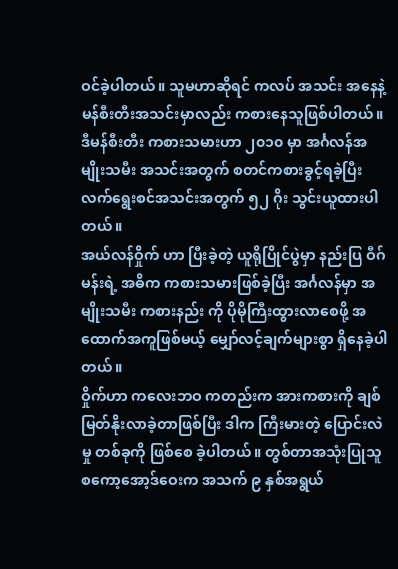ဝင်ခဲ့ပါတယ်။ သူမဟာဆိုရင် ကလပ် အသင်း အနေနဲ့ မန်စီးတီးအသင်းမှာလည်း ကစားနေသူဖြစ်ပါတယ်။ ဒီမန်စီးတီး ကစားသမားဟာ ၂၀၁၀ မှာ အင်္ဂလန်အမျိုးသမီး အသင်းအတွက် စတင်ကစားခွင့်ရခဲ့ပြီး လက်ရွေးစင်အသင်းအတွက် ၅၂ ဂိုး သွင်းယူထားပါတယ်။
အယ်လန်ဝှိုက် ဟာ ပြီးခဲ့တဲ့ ယူရိုပြိုင်ပွဲမှာ နည်းပြ ဝီဂ်မန်းရဲ့ အဓိက ကစားသမားဖြစ်ခဲ့ပြီး အင်္ဂလန်မှာ အမျိုးသမီး ကစားနည်း ကို ပိုမိုကြီးထွားလာစေဖို့ အထောက်အကူဖြစ်မယ့် မျှော်လင့်ချက်များစွာ ရှိနေခဲ့ပါတယ်။
ဝှိုက်ဟာ ကလေးဘဝ ကတည်းက အားကစားကို ချစ်မြတ်နိုးလာခဲ့တာဖြစ်ပြီး ဒါက ကြီးမားတဲ့ ပြောင်းလဲမှု တစ်ခုကို ဖြစ်စေ ခဲ့ပါတယ်။ တွစ်တာအသုံးပြုသူ စကော့အော့ဒ်ဝေးက အသက် ၉ နှစ်အရွယ်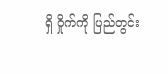ရှိ ဝှိုက်ကို ပြည်တွင်း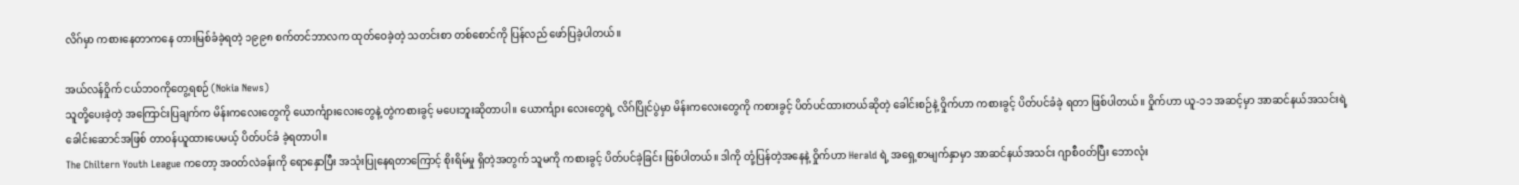လိဂ်မှာ ကစားနေတာကနေ တားမြစ်ခံခဲ့ရတဲ့ ၁၉၉၈ စက်တင်ဘာလက ထုတ်ဝေခဲ့တဲ့ သတင်းစာ တစ်စောင်ကို ပြန်လည် ဖော်ပြခဲ့ပါတယ်။

အယ်လန်ဝှိုက် ငယ်ဘ၀ကိုတွေ့ရစဉ် (Nokia News)
သူတို့ပေးခဲ့တဲ့ အကြောင်းပြချက်က မိန်းကလေးတွေကို ယောင်္ကျားလေးတွေနဲ့ တွဲကစားခွင့် မပေးဘူးဆိုတာပါ။ ယောင်္ကျား လေးတွေရဲ့ လိဂ်ပြိုင်ပွဲမှာ မိန်းကလေးတွေကို ကစားခွင့် ပိတ်ပင်ထားတယ်ဆိုတဲ့ ခေါင်းစဉ်နဲ့ ဝှိုက်ဟာ ကစားခွင့် ပိတ်ပင်ခံခဲ့ ရတာ ဖြစ်ပါတယ်။ ဝှိုက်ဟာ ယူ-၁၁ အဆင့်မှာ အာဆင်နယ်အသင်းရဲ့ ခေါင်းဆောင်အဖြစ် တာဝန်ယူထားပေမယ့် ပိတ်ပင်ခံ ခဲ့ရတာပါ။
The Chiltern Youth League ကတော့ အဝတ်လဲခန်းကို ရောနှောပြီး အသုံးပြုနေရတာကြောင့် စိုးရိမ်မှု ရှိတဲ့အတွက် သူမကို ကစားခွင့် ပိတ်ပင်ခဲ့ခြင်း ဖြစ်ပါတယ်။ ဒါကို တုံ့ပြန်တဲ့အနေနဲ့ ဝှိုက်ဟာ Herald ရဲ့ အရှေ့စာမျက်နှာမှာ အာဆင်နယ်အသင်း ဂျာစီဝတ်ပြီး ဘောလုံး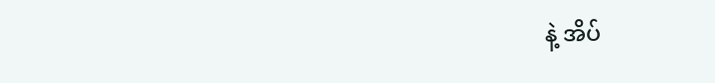နဲ့ အိပ်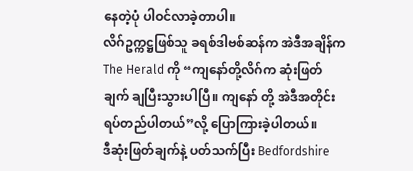နေတဲ့ပုံ ပါဝင်လာခဲ့တာပါ။
လိဂ်ဥက္ကဋ္ဌဖြစ်သူ ခရစ်ဒါဗစ်ဆန်က အဲဒီအချိန်က The Herald ကို “ကျနော်တို့လိဂ်က ဆုံးဖြတ်ချက် ချပြီးသွားပါပြီ။ ကျနော် တို့ အဲဒီအတိုင်း ရပ်တည်ပါတယ်”လို့ ပြောကြားခဲ့ပါတယ်။
ဒီဆုံးဖြတ်ချက်နဲ့ ပတ်သက်ပြီး Bedfordshire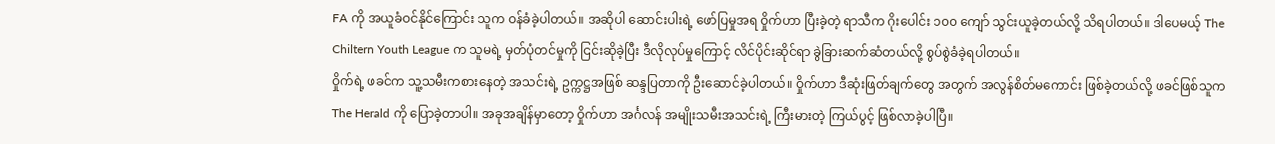FA ကို အယူခံဝင်နိုင်ကြောင်း သူက ဝန်ခံခဲ့ပါတယ်။ အဆိုပါ ဆောင်းပါးရဲ့ ဖော်ပြမှုအရ ဝှိုက်ဟာ ပြီးခဲ့တဲ့ ရာသီက ဂိုးပေါင်း ၁၀၀ ကျော် သွင်းယူခဲ့တယ်လို့ သိရပါတယ်။ ဒါပေမယ့် The Chiltern Youth League က သူမရဲ့ မှတ်ပုံတင်မှုကို ငြင်းဆိုခဲ့ပြီး ဒီလိုလုပ်မှုကြောင့် လိင်ပိုင်းဆိုင်ရာ ခွဲခြားဆက်ဆံတယ်လို့ စွပ်စွဲခံခဲ့ရပါတယ်။
ဝှိုက်ရဲ့ ဖခင်က သူ့သမီးကစားနေတဲ့ အသင်းရဲ့ ဥက္ကဋ္ဌအဖြစ် ဆန္ဒပြတာကို ဦးဆောင်ခဲ့ပါတယ်။ ဝှိုက်ဟာ ဒီဆုံးဖြတ်ချက်တွေ အတွက် အလွန်စိတ်မကောင်း ဖြစ်ခဲ့တယ်လို့ ဖခင်ဖြစ်သူက The Herald ကို ပြောခဲ့တာပါ။ အခုအချိန်မှာတော့ ဝှိုက်ဟာ အင်္ဂလန် အမျိုးသမီးအသင်းရဲ့ ကြီးမားတဲ့ ကြယ်ပွင့် ဖြစ်လာခဲ့ပါပြီ။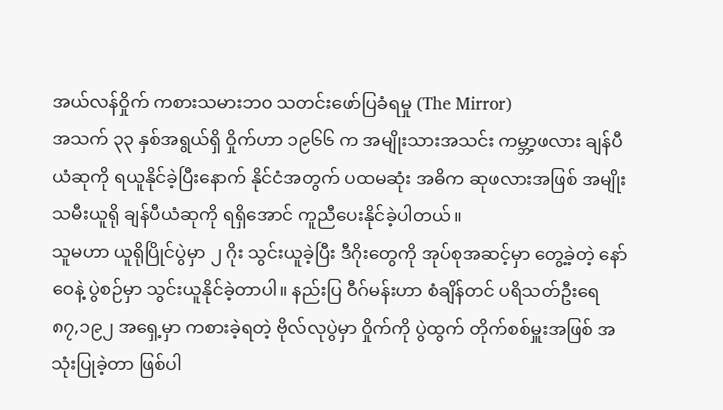အယ်လန်ဝှိုက် ကစားသမားဘ၀ သတင်းဖော်ပြခံရမှု (The Mirror)
အသက် ၃၃ နှစ်အရွယ်ရှိ ဝှိုက်ဟာ ၁၉၆၆ က အမျိုးသားအသင်း ကမ္ဘာ့ဖလား ချန်ပီယံဆုကို ရယူနိုင်ခဲ့ပြီးနောက် နိုင်ငံအတွက် ပထမဆုံး အဓိက ဆုဖလားအဖြစ် အမျိုးသမီးယူရို ချန်ပီယံဆုကို ရရှိအောင် ကူညီပေးနိုင်ခဲ့ပါတယ်။
သူမဟာ ယူရိုပြိုင်ပွဲမှာ ၂ ဂိုး သွင်းယူခဲ့ပြီး ဒီဂိုးတွေကို အုပ်စုအဆင့်မှာ တွေ့ခဲ့တဲ့ နော်ဝေနဲ့ ပွဲစဉ်မှာ သွင်းယူနိုင်ခဲ့တာပါ။ နည်းပြ ဝီဂ်မန်းဟာ စံချိန်တင် ပရိသတ်ဦးရေ ၈၇,၁၉၂ အရှေ့မှာ ကစားခဲ့ရတဲ့ ဗိုလ်လုပွဲမှာ ဝှိုက်ကို ပွဲထွက် တိုက်စစ်မှူးအဖြစ် အသုံးပြုခဲ့တာ ဖြစ်ပါ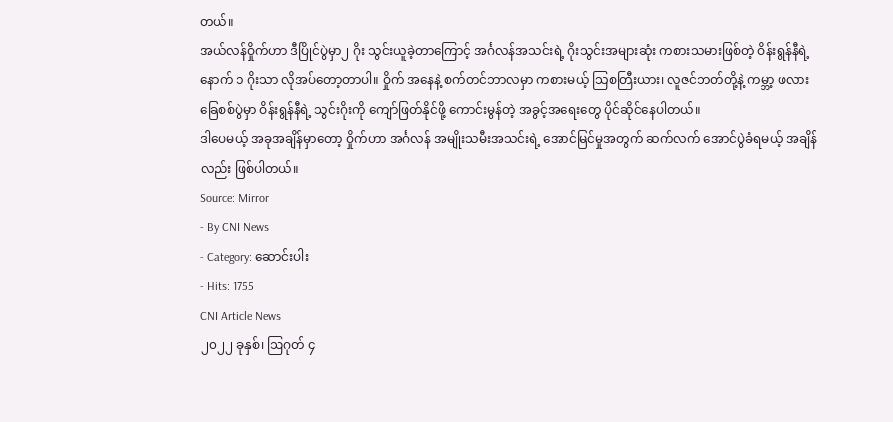တယ်။
အယ်လန်ဝှိုက်ဟာ ဒီပြိုင်ပွဲမှာ၂ ဂိုး သွင်းယူခဲ့တာကြောင့် အင်္ဂလန်အသင်းရဲ့ ဂိုးသွင်းအများဆုံး ကစားသမားဖြစ်တဲ့ ဝိန်းရွန်နီရဲ့ နောက် ၁ ဂိုးသာ လိုအပ်တော့တာပါ။ ဝှိုက် အနေနဲ့ စက်တင်ဘာလမှာ ကစားမယ့် သြစတြီးယား၊ လူဇင်ဘတ်တို့နဲ့ ကမ္ဘာ့ ဖလား ခြေစစ်ပွဲမှာ ဝိန်းရွန်နီရဲ့ သွင်းဂိုးကို ကျော်ဖြတ်နိုင်ဖို့ ကောင်းမွန်တဲ့ အခွင့်အရေးတွေ ပိုင်ဆိုင်နေပါတယ်။
ဒါပေမယ့် အခုအချိန်မှာတော့ ဝှိုက်ဟာ အင်္ဂလန် အမျိုးသမီးအသင်းရဲ့ အောင်မြင်မှုအတွက် ဆက်လက် အောင်ပွဲခံရမယ့် အချိန်လည်း ဖြစ်ပါတယ်။
Source: Mirror
- By CNI News
- Category: ဆောင်းပါး
- Hits: 1755
CNI Article News
၂၀၂၂ ခုနှစ်၊ ဩဂုတ် ၄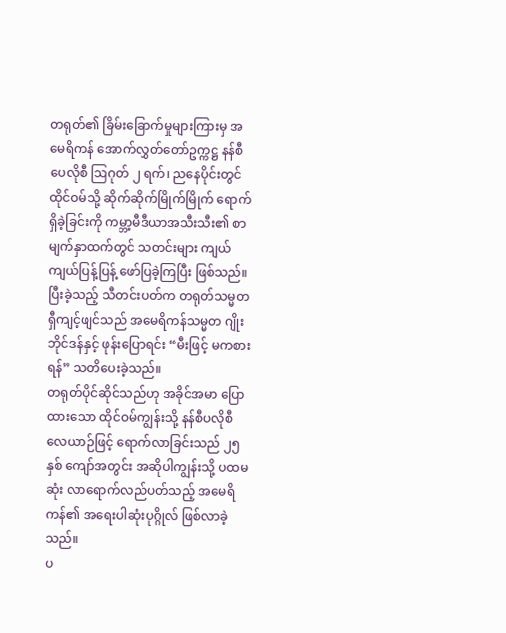တရုတ်၏ ခြိမ်းခြောက်မှုများကြားမှ အမေရိကန် အောက်လွှတ်တော်ဥက္ကဋ္ဌ နန်စီပေလိုစီ ဩဂုတ် ၂ ရက်၊ ညနေပိုင်းတွင် ထိုင်ဝမ်သို့ ဆိုက်ဆိုက်မြိုက်မြိုက် ရောက်ရှိခဲ့ခြင်းကို ကမ္ဘာ့မီဒီယာအသီးသီး၏ စာမျက်နှာထက်တွင် သတင်းများ ကျယ် ကျယ်ပြန့်ပြန့် ဖော်ပြခဲ့ကြပြီး ဖြစ်သည်။
ပြီးခဲ့သည့် သီတင်းပတ်က တရုတ်သမ္မတ ရှီကျင့်ဖျင်သည် အမေရိကန်သမ္မတ ဂျိုးဘိုင်ဒန်နှင့် ဖုန်းပြောရင်း “မီးဖြင့် မကစားရန်” သတိပေးခဲ့သည်။
တရုတ်ပိုင်ဆိုင်သည်ဟု အခိုင်အမာ ပြောထားသော ထိုင်ဝမ်ကျွန်းသို့ နန်စီပလိုစီ လေယာဉ်ဖြင့် ရောက်လာခြင်းသည် ၂၅ နှစ် ကျော်အတွင်း အဆိုပါကျွန်းသို့ ပထမဆုံး လာရောက်လည်ပတ်သည့် အမေရိကန်၏ အရေးပါဆုံးပုဂ္ဂိုလ် ဖြစ်လာခဲ့သည်။
ပ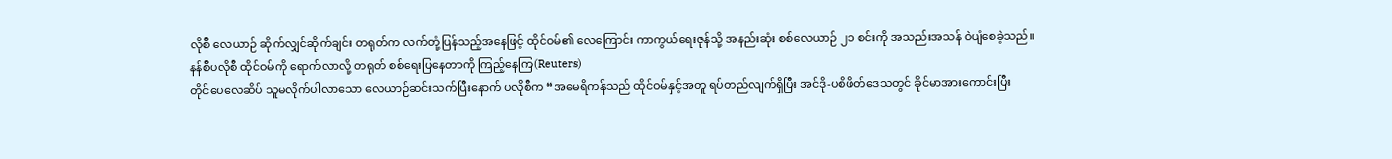လိုစီ လေယာဉ် ဆိုက်လျှင်ဆိုက်ချင်း တရုတ်က လက်တုံ့ပြန်သည့်အနေဖြင့် ထိုင်ဝမ်၏ လေကြောင်း ကာကွယ်ရေးဇုန်သို့ အနည်းဆုံး စစ်လေယာဉ် ၂၁ စင်းကို အသည်းအသန် ဝဲပျံစေခဲ့သည်။
နန်စီပလိုစီ ထိုင်ဝမ်ကို ရောက်လာလို့ တရုတ် စစ်ရေးပြနေတာကို ကြည့်နေကြ(Reuters)
တိုင်ပေလေဆိပ် သူမလိုက်ပါလာသော လေယာဉ်ဆင်းသက်ပြီးနောက် ပလိုစီက “အမေရိကန်သည် ထိုင်ဝမ်နှင့်အတူ ရပ်တည်လျက်ရှိပြီး အင်ဒို-ပစိဖိတ်ဒေသတွင် ခိုင်မာအားကောင်းပြီး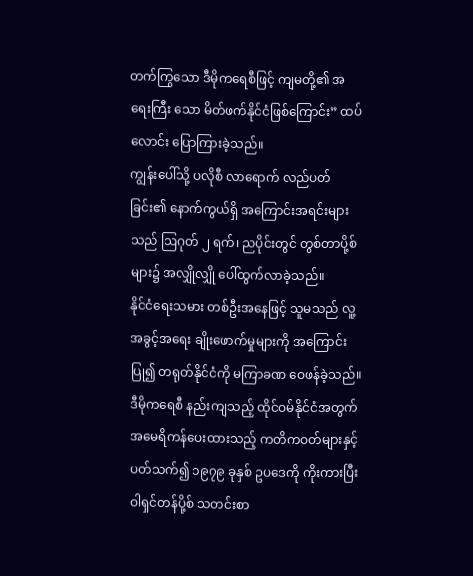တက်ကြွသော ဒီမိုကရေစီဖြင့် ကျမတို့၏ အရေးကြီး သော မိတ်ဖက်နိုင်ငံဖြစ်ကြောင်း” ထပ်လောင်း ပြောကြားခဲ့သည်။
ကျွန်းပေါ်သို့ ပလိုစီ လာရောက် လည်ပတ်ခြင်း၏ နောက်ကွယ်ရှိ အကြောင်းအရင်းများသည် ဩဂုတ် ၂ ရက်၊ ညပိုင်းတွင် တွစ်တာပို့စ်များ၌ အလျှိုလျှို ပေါ်ထွက်လာခဲ့သည်။
နိုင်ငံရေးသမား တစ်ဦးအနေဖြင့် သူမသည် လူ့အခွင့်အရေး ချိုးဖောက်မှုများကို အကြောင်းပြု၍ တရုတ်နိုင်ငံကို မကြာခဏ ဝေဖန်ခဲ့သည်။
ဒီမိုကရေစီ နည်းကျသည့် ထိုင်ဝမ်နိုင်ငံအတွက် အမေရိကန်ပေးထားသည့် ကတိကဝတ်များနှင့် ပတ်သက်၍ ၁၉၇၉ ခုနှစ် ဥပဒေကို ကိုးကားပြီး ဝါရှင်တန်ပို့စ် သတင်းစာ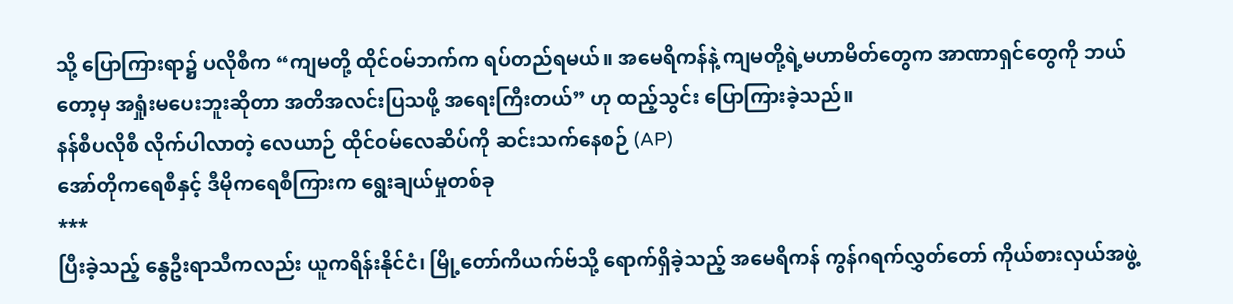သို့ ပြောကြားရာ၌ ပလိုစီက “ကျမတို့ ထိုင်ဝမ်ဘက်က ရပ်တည်ရမယ်။ အမေရိကန်နဲ့ ကျမတို့ရဲ့မဟာမိတ်တွေက အာဏာရှင်တွေကို ဘယ်တော့မှ အရှုံးမပေးဘူးဆိုတာ အတိအလင်းပြသဖို့ အရေးကြီးတယ်” ဟု ထည့်သွင်း ပြောကြားခဲ့သည်။
နန်စီပလိုစီ လိုက်ပါလာတဲ့ လေယာဉ် ထိုင်ဝမ်လေဆိပ်ကို ဆင်းသက်နေစဉ် (AP)
အော်တိုကရေစီနှင့် ဒီမိုကရေစီကြားက ရွေးချယ်မှုတစ်ခု
***
ပြီးခဲ့သည့် နွေဦးရာသီကလည်း ယူကရိန်းနိုင်ငံ၊ မြို့တော်ကိယက်ဗ်သို့ ရောက်ရှိခဲ့သည့် အမေရိကန် ကွန်ဂရက်လွှတ်တော် ကိုယ်စားလှယ်အဖွဲ့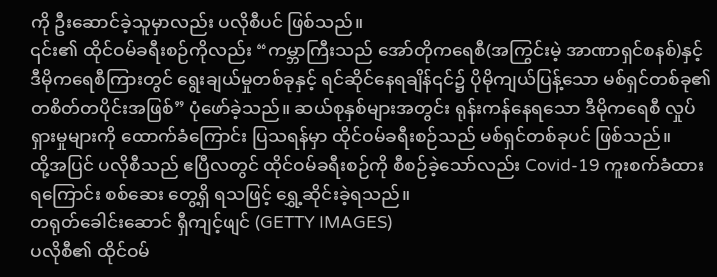ကို ဦးဆောင်ခဲ့သူမှာလည်း ပလိုစီပင် ဖြစ်သည်။
၎င်း၏ ထိုင်ဝမ်ခရီးစဉ်ကိုလည်း “ကမ္ဘာကြီးသည် အော်တိုကရေစီ(အကြွင်းမဲ့ အာဏာရှင်စနစ်)နှင့် ဒီမိုကရေစီကြားတွင် ရွေးချယ်မှုတစ်ခုနှင့် ရင်ဆိုင်နေရချိန်၎င်၌ ပိုမိုကျယ်ပြန့်သော မစ်ရှင်တစ်ခု၏ တစိတ်တပိုင်းအဖြစ်” ပုံဖော်ခဲ့သည်။ ဆယ်စုနှစ်များအတွင်း ရုန်းကန်နေရသော ဒီမိုကရေစီ လှုပ်ရှားမှုများကို ထောက်ခံကြောင်း ပြသရန်မှာ ထိုင်ဝမ်ခရီးစဉ်သည် မစ်ရှင်တစ်ခုပင် ဖြစ်သည်။
ထို့အပြင် ပလိုစီသည် ဧပြီလတွင် ထိုင်ဝမ်ခရီးစဉ်ကို စီစဉ်ခဲ့သော်လည်း Covid-19 ကူးစက်ခံထားရကြောင်း စစ်ဆေး တွေ့ရှိ ရသဖြင့် ရွှေ့ဆိုင်းခဲ့ရသည်။
တရုတ်ခေါင်းဆောင် ရှီကျင့်ဖျင် (GETTY IMAGES)
ပလိုစီ၏ ထိုင်ဝမ်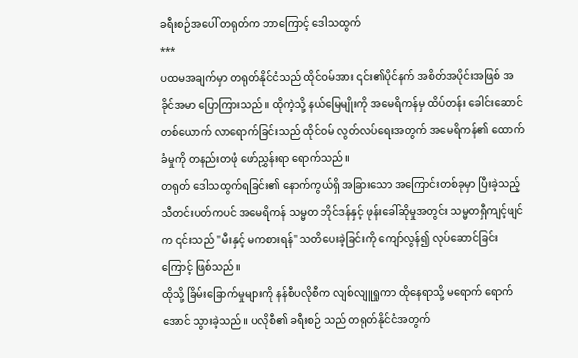ခရီးစဉ်အပေါ် တရုတ်က ဘာကြောင့် ဒေါသထွက်
***
ပထမအချက်မှာ တရုတ်နိုင်ငံသည် ထိုင်ဝမ်အား ၎င်း၏ပိုင်နက် အစိတ်အပိုင်းအဖြစ် အခိုင်အမာ ပြောကြားသည်။ ထိုကဲ့သို့ နယ်မြေမျိုးကို အမေရိကန်မှ ထိပ်တန်း ခေါင်းဆောင်တစ်ယောက် လာရောက်ခြင်းသည် ထိုင်ဝမ် လွတ်လပ်ရေးအတွက် အမေရိကန်၏ ထောက်ခံမှုကို တနည်းတဖုံ ဖော်ညွှန်းရာ ရောက်သည်။
တရုတ် ဒေါသထွက်ရခြင်း၏ နောက်ကွယ်ရှိ အခြားသော အကြောင်းတစ်ခုမှာ ပြီးခဲ့သည့် သီတင်းပတ်ကပင် အမေရိကန် သမ္မတ ဘိုင်ဒန်နှင့် ဖုန်းခေါ်ဆိုမှုအတွင်း သမ္မတရှီကျင့်ဖျင်က ၎င်းသည် "မီးနှင့် မကစားရန်" သတိပေးခဲ့ခြင်းကို ကျော်လွန်၍ လုပ်ဆောင်ခြင်းကြောင့် ဖြစ်သည်။
ထိုသို့ ခြိမ်းခြောက်မှုများကို နန်စီပလိုစီက လျစ်လျူရှုကာ ထိုနေရာသို့ မရောက် ရောက်အောင် သွားခဲ့သည်။ ပလိုစီ၏ ခရီးစဉ် သည် တရုတ်နိုင်ငံအတွက်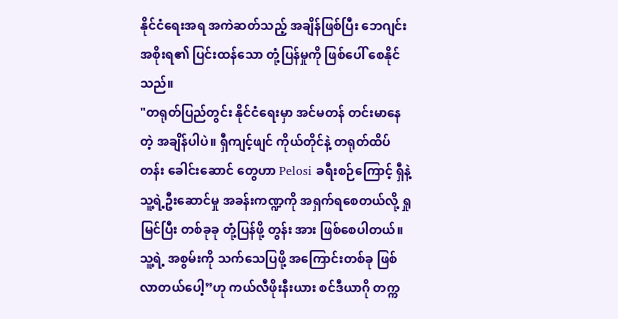နိုင်ငံရေးအရ အကဲဆတ်သည့် အချိန်ဖြစ်ပြီး ဘေဂျင်းအစိုးရ၏ ပြင်းထန်သော တုံ့ပြန်မှုကို ဖြစ်ပေါ် စေနိုင်သည်။
"တရုတ်ပြည်တွင်း နိုင်ငံရေးမှာ အင်မတန် တင်းမာနေတဲ့ အချိန်ပါပဲ။ ရှီကျင့်ဖျင် ကိုယ်တိုင်နဲ့ တရုတ်ထိပ်တန်း ခေါင်းဆောင် တွေဟာ Pelosi ခရီးစဉ်ကြောင့် ရှီနဲ့ သူ့ရဲ့ဦးဆောင်မှု အခန်းကဏ္ဍကို အရှက်ရစေတယ်လို့ ရှုမြင်ပြီး တစ်ခုခု တုံ့ပြန်ဖို့ တွန်း အား ဖြစ်စေပါတယ်။ သူ့ရဲ့ အစွမ်းကို သက်သေပြဖို့ အကြောင်းတစ်ခု ဖြစ်လာတယ်ပေါ့”ဟု ကယ်လီဖိုးနီးယား စင်ဒီယာဂို တက္က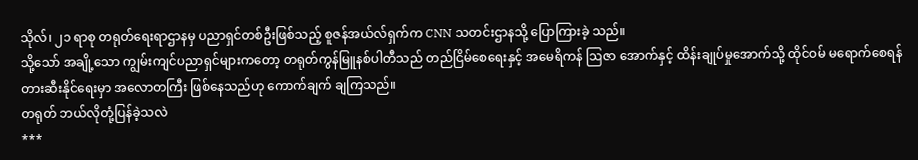သိုလ်၊ ၂၁ ရာစု တရုတ်ရေးရာဌာနမှ ပညာရှင်တစ်ဦးဖြစ်သည့် စူဇန်အယ်လ်ရှက်က CNN သတင်းဌာနသို့ ပြောကြားခဲ့ သည်။
သို့သော် အချို့သော ကျွမ်းကျင်ပညာရှင်များကတော့ တရုတ်ကွန်မြူနစ်ပါတီသည် တည်ငြိမ်စေရေးနှင့် အမေရိကန် ဩဇာ အောက်နှင့် ထိန်းချုပ်မှုအောက်သို့ ထိုင်ဝမ် မရောက်စေရန် တားဆီးနိုင်ရေးမှာ အလောတကြီး ဖြစ်နေသည်ဟု ကောက်ချက် ချကြသည်။
တရုတ် ဘယ်လိုတုံ့ပြန်ခဲ့သလဲ
***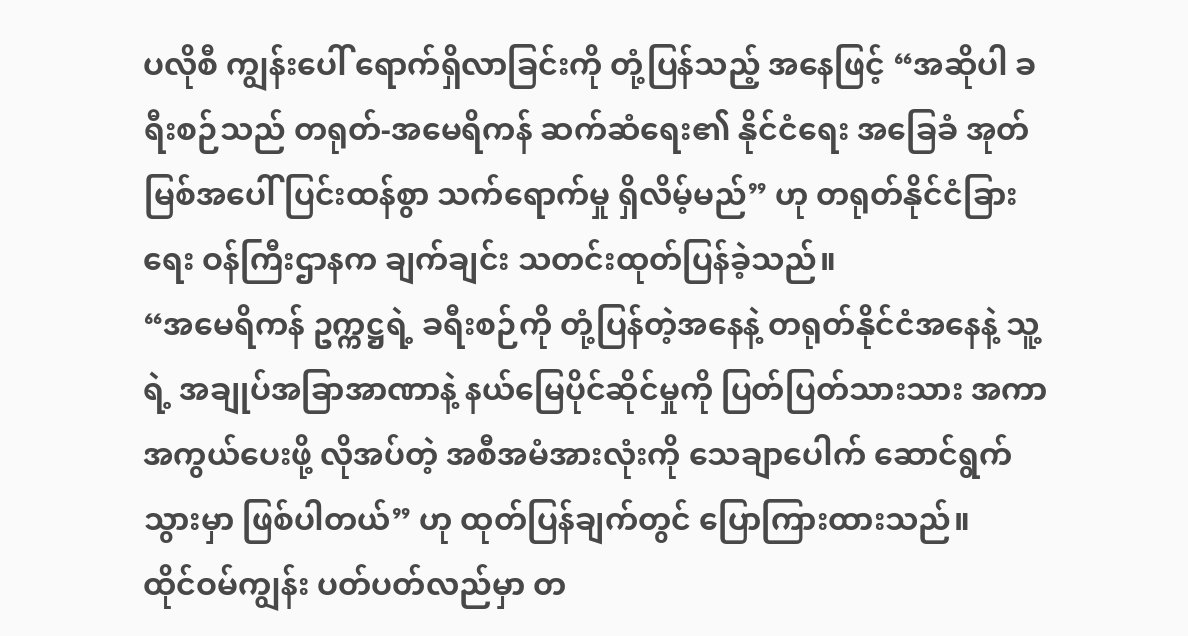ပလိုစီ ကျွန်းပေါ် ရောက်ရှိလာခြင်းကို တုံ့ပြန်သည့် အနေဖြင့် “အဆိုပါ ခရီးစဉ်သည် တရုတ်-အမေရိကန် ဆက်ဆံရေး၏ နိုင်ငံရေး အခြေခံ အုတ်မြစ်အပေါ် ပြင်းထန်စွာ သက်ရောက်မှု ရှိလိမ့်မည်” ဟု တရုတ်နိုင်ငံခြားရေး ဝန်ကြီးဌာနက ချက်ချင်း သတင်းထုတ်ပြန်ခဲ့သည်။
“အမေရိကန် ဥက္ကဋ္ဌရဲ့ ခရီးစဉ်ကို တုံ့ပြန်တဲ့အနေနဲ့ တရုတ်နိုင်ငံအနေနဲ့ သူ့ရဲ့ အချုပ်အခြာအာဏာနဲ့ နယ်မြေပိုင်ဆိုင်မှုကို ပြတ်ပြတ်သားသား အကာအကွယ်ပေးဖို့ လိုအပ်တဲ့ အစီအမံအားလုံးကို သေချာပေါက် ဆောင်ရွက်သွားမှာ ဖြစ်ပါတယ်” ဟု ထုတ်ပြန်ချက်တွင် ပြောကြားထားသည်။
ထိုင်ဝမ်ကျွန်း ပတ်ပတ်လည်မှာ တ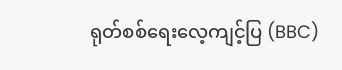ရုတ်စစ်ရေးလေ့ကျင့်ပြ (BBC)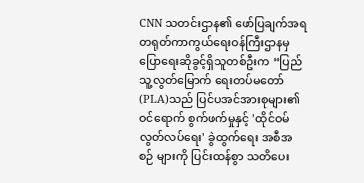CNN သတင်းဌာန၏ ဖော်ပြချက်အရ တရုတ်ကာကွယ်ရေးဝန်ကြီးဌာနမှ ပြောရေးဆိုခွင့်ရှိသူတစ်ဦးက “ပြည်သူ့လွတ်မြောက် ရေးတပ်မတော်(PLA)သည် ပြင်ပအင်အားစုများ၏ ဝင်ရောက် စွက်ဖက်မှုနှင့် 'ထိုင်ဝမ်လွတ်လပ်ရေး' ခွဲထွက်ရေး အစီအစဉ် များကို ပြင်းထန်စွာ သတိပေး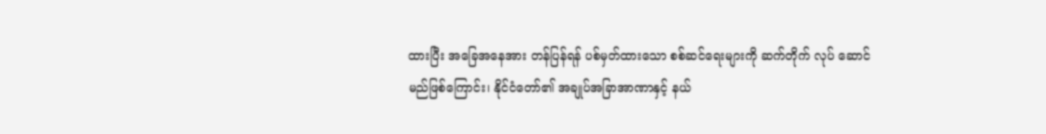ထားပြီး အခြေအနေအား တန်ပြန်ရန် ပစ်မှတ်ထားသော စစ်ဆင်ရေးများကို ဆက်တိုက် လုပ် ဆောင် မည်ဖြစ်ကြောင်း၊ နိုင်ငံတော်၏ အချုပ်အခြာအာဏာနှင့် နယ်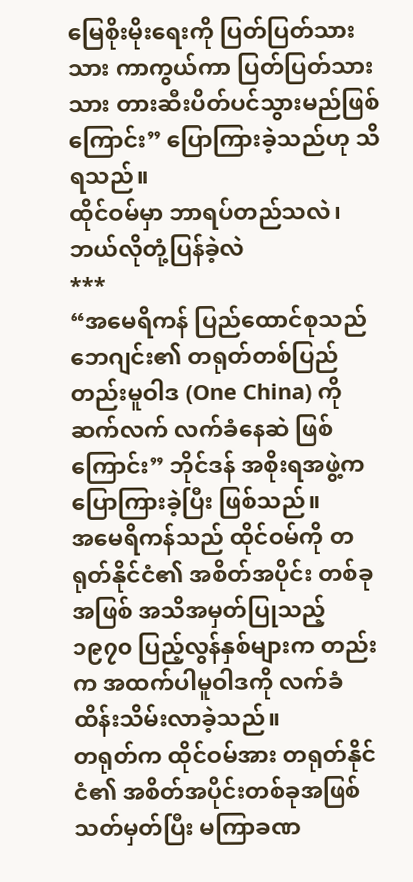မြေစိုးမိုးရေးကို ပြတ်ပြတ်သားသား ကာကွယ်ကာ ပြတ်ပြတ်သားသား တားဆီးပိတ်ပင်သွားမည်ဖြစ်ကြောင်း” ပြောကြားခဲ့သည်ဟု သိရသည်။
ထိုင်ဝမ်မှာ ဘာရပ်တည်သလဲ၊ ဘယ်လိုတုံ့ပြန်ခဲ့လဲ
***
“အမေရိကန် ပြည်ထောင်စုသည် ဘေဂျင်း၏ တရုတ်တစ်ပြည်တည်းမူဝါဒ (One China) ကို ဆက်လက် လက်ခံနေဆဲ ဖြစ်ကြောင်း” ဘိုင်ဒန် အစိုးရအဖွဲ့က ပြောကြားခဲ့ပြီး ဖြစ်သည်။
အမေရိကန်သည် ထိုင်ဝမ်ကို တရုတ်နိုင်ငံ၏ အစိတ်အပိုင်း တစ်ခုအဖြစ် အသိအမှတ်ပြုသည့် ၁၉၇၀ ပြည့်လွန်နှစ်များက တည်းက အထက်ပါမူဝါဒကို လက်ခံ ထိန်းသိမ်းလာခဲ့သည်။
တရုတ်က ထိုင်ဝမ်အား တရုတ်နိုင်ငံ၏ အစိတ်အပိုင်းတစ်ခုအဖြစ် သတ်မှတ်ပြီး မကြာခဏ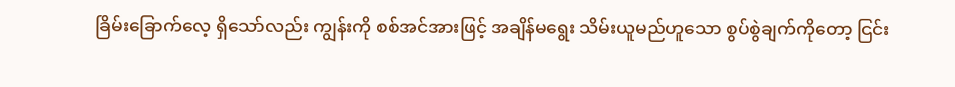ခြိမ်းခြောက်လေ့ ရှိသော်လည်း ကျွန်းကို စစ်အင်အားဖြင့် အချိန်မရွေး သိမ်းယူမည်ဟူသော စွပ်စွဲချက်ကိုတော့ ငြင်း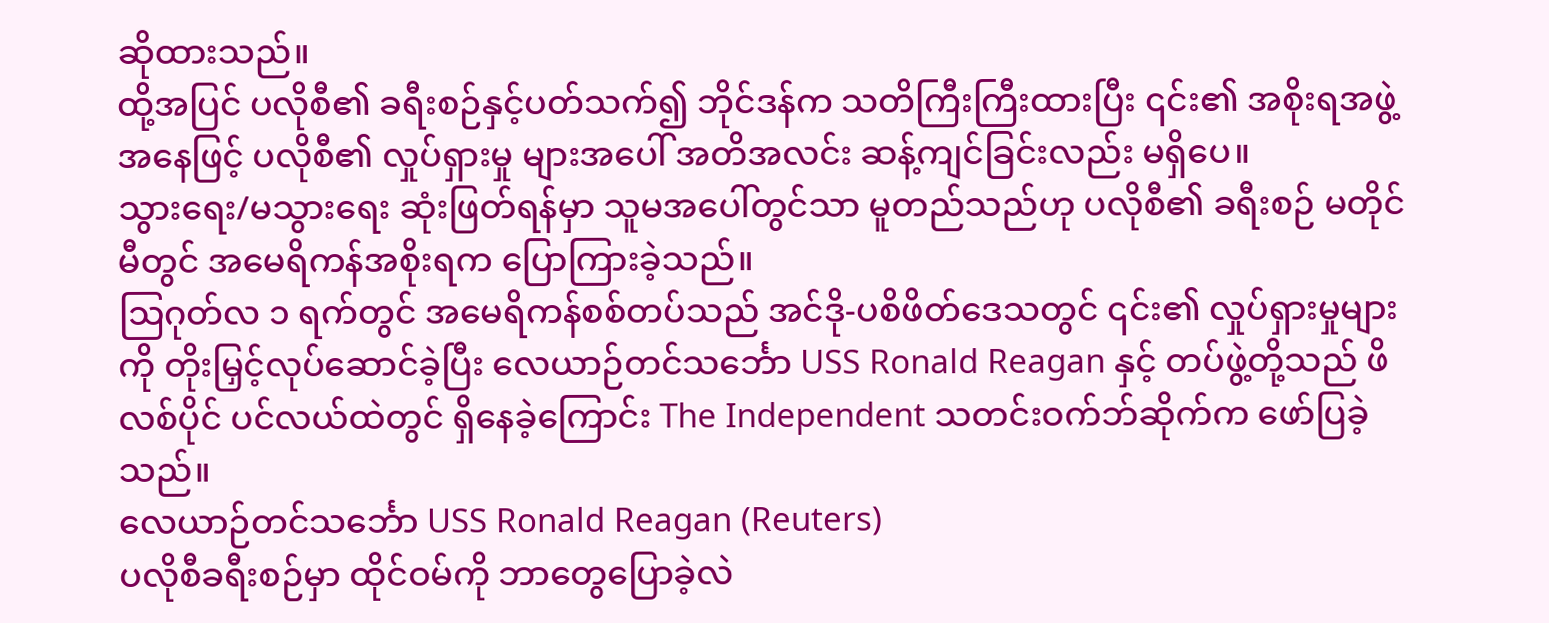ဆိုထားသည်။
ထို့အပြင် ပလိုစီ၏ ခရီးစဉ်နှင့်ပတ်သက်၍ ဘိုင်ဒန်က သတိကြီးကြီးထားပြီး ၎င်း၏ အစိုးရအဖွဲ့အနေဖြင့် ပလိုစီ၏ လှုပ်ရှားမှု များအပေါ် အတိအလင်း ဆန့်ကျင်ခြင်းလည်း မရှိပေ။
သွားရေး/မသွားရေး ဆုံးဖြတ်ရန်မှာ သူမအပေါ်တွင်သာ မူတည်သည်ဟု ပလိုစီ၏ ခရီးစဉ် မတိုင်မီတွင် အမေရိကန်အစိုးရက ပြောကြားခဲ့သည်။
ဩဂုတ်လ ၁ ရက်တွင် အမေရိကန်စစ်တပ်သည် အင်ဒို-ပစိဖိတ်ဒေသတွင် ၎င်း၏ လှုပ်ရှားမှုများကို တိုးမြှင့်လုပ်ဆောင်ခဲ့ပြီး လေယာဉ်တင်သင်္ဘော USS Ronald Reagan နှင့် တပ်ဖွဲ့တို့သည် ဖိလစ်ပိုင် ပင်လယ်ထဲတွင် ရှိနေခဲ့ကြောင်း The Independent သတင်းဝက်ဘ်ဆိုက်က ဖော်ပြခဲ့သည်။
လေယာဉ်တင်သင်္ဘော USS Ronald Reagan (Reuters)
ပလိုစီခရီးစဉ်မှာ ထိုင်ဝမ်ကို ဘာတွေပြောခဲ့လဲ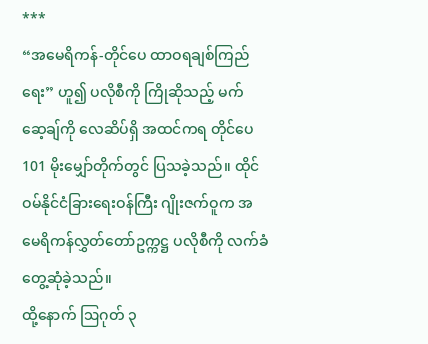***
“အမေရိကန်-တိုင်ပေ ထာဝရချစ်ကြည်ရေး” ဟူ၍ ပလိုစီကို ကြိုဆိုသည့် မက်ဆေ့ချ်ကို လေဆိပ်ရှိ အထင်ကရ တိုင်ပေ 101 မိုးမျှော်တိုက်တွင် ပြသခဲ့သည်။ ထိုင်ဝမ်နိုင်ငံခြားရေးဝန်ကြီး ဂျိုးဇက်ဝူက အမေရိကန်လွှတ်တော်ဥက္ကဋ္ဌ ပလိုစီကို လက်ခံ တွေ့ဆုံခဲ့သည်။
ထို့နောက် ဩဂုတ် ၃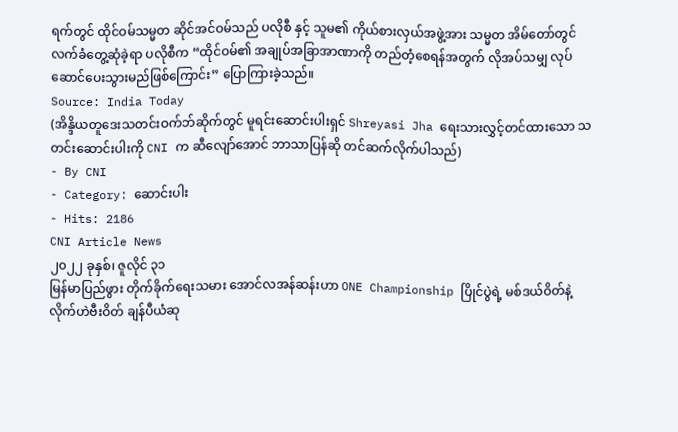ရက်တွင် ထိုင်ဝမ်သမ္မတ ဆိုင်အင်ဝမ်သည် ပလိုစီ နှင့် သူမ၏ ကိုယ်စားလှယ်အဖွဲ့အား သမ္မတ အိမ်တော်တွင် လက်ခံတွေ့ဆုံခဲ့ရာ ပလိုစီက “ထိုင်ဝမ်၏ အချုပ်အခြာအာဏာကို တည်တံ့စေရန်အတွက် လိုအပ်သမျှ လုပ်ဆောင်ပေးသွားမည်ဖြစ်ကြောင်း” ပြောကြားခဲ့သည်။
Source: India Today
(အိန္ဒိယတူဒေးသတင်းဝက်ဘ်ဆိုက်တွင် မူရင်းဆောင်းပါးရှင် Shreyasi Jha ရေးသားလွှင့်တင်ထားသော သတင်းဆောင်းပါးကို CNI က ဆီလျော်အောင် ဘာသာပြန်ဆို တင်ဆက်လိုက်ပါသည်)
- By CNI
- Category: ဆောင်းပါး
- Hits: 2186
CNI Article News
၂၀၂၂ ခုနှစ်၊ ဇူလိုင် ၃၁
မြန်မာပြည်ဖွား တိုက်ခိုက်ရေးသမား အောင်လအန်ဆန်းဟာ ONE Championship ပြိုင်ပွဲရဲ့ မစ်ဒယ်ဝိတ်နဲ့ လိုက်ဟဲဗီးဝိတ် ချန်ပီယံဆု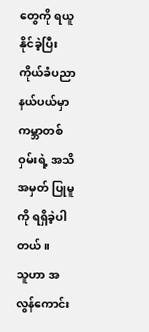တွေကို ရယူနိုင်ခဲ့ပြီး ကိုယ်ခံပညာနယ်ပယ်မှာ ကမ္ဘာတစ်ဝှမ်းရဲ့ အသိအမှတ် ပြုမူကို ရရှိခဲ့ပါတယ်။
သူဟာ အလွန်ကောင်း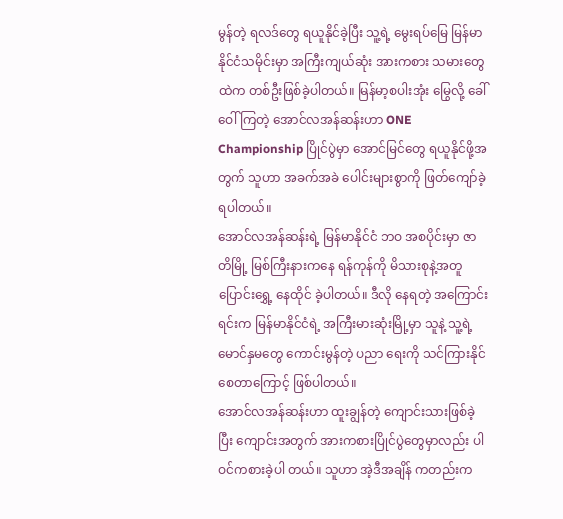မွန်တဲ့ ရလဒ်တွေ ရယူနိုင်ခဲ့ပြီး သူ့ရဲ့ မွေးရပ်မြေ မြန်မာနိုင်ငံသမိုင်းမှာ အကြီးကျယ်ဆုံး အားကစား သမားတွေထဲက တစ်ဦးဖြစ်ခဲ့ပါတယ်။ မြန်မာ့စပါးအုံး မြွေလို့ ခေါ်ဝေါ်ကြတဲ့ အောင်လအန်ဆန်းဟာ ONE Championship ပြိုင်ပွဲမှာ အောင်မြင်တွေ ရယူနိုင်ဖို့အတွက် သူဟာ အခက်အခဲ ပေါင်းများစွာကို ဖြတ်ကျော်ခဲ့ရပါတယ်။
အောင်လအန်ဆန်းရဲ့ မြန်မာနိုင်ငံ ဘဝ အစပိုင်းမှာ ဇာတိမြို့ မြစ်ကြီးနားကနေ ရန်ကုန်ကို မိသားစုနဲ့အတူ ပြောင်းရွှေ့ နေထိုင် ခဲ့ပါတယ်။ ဒီလို နေရတဲ့ အကြောင်းရင်းက မြန်မာနိုင်ငံရဲ့ အကြီးမားဆုံးမြို့မှာ သူနဲ့ သူ့ရဲ့ မောင်နှမတွေ ကောင်းမွန်တဲ့ ပညာ ရေးကို သင်ကြားနိုင်စေတာကြောင့် ဖြစ်ပါတယ်။
အောင်လအန်ဆန်းဟာ ထူးချွန်တဲ့ ကျောင်းသားဖြစ်ခဲ့ပြီး ကျောင်းအတွက် အားကစားပြိုင်ပွဲတွေမှာလည်း ပါဝင်ကစားခဲ့ပါ တယ်။ သူဟာ အဲ့ဒီအချိန် ကတည်းက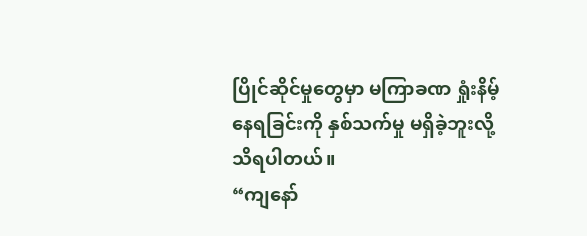ပြိုင်ဆိုင်မှုတွေမှာ မကြာခဏ ရှုံးနိမ့်နေရခြင်းကို နှစ်သက်မှု မရှိခဲ့ဘူးလို့ သိရပါတယ်။
“ကျနော်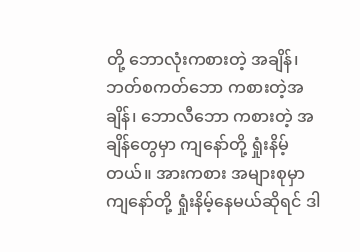တို့ ဘောလုံးကစားတဲ့ အချိန်၊ ဘတ်စကတ်ဘော ကစားတဲ့အချိန်၊ ဘောလီဘော ကစားတဲ့ အချိန်တွေမှာ ကျနော်တို့ ရှုံးနိမ့်တယ်။ အားကစား အများစုမှာ ကျနော်တို့ ရှုံးနိမ့်နေမယ်ဆိုရင် ဒါ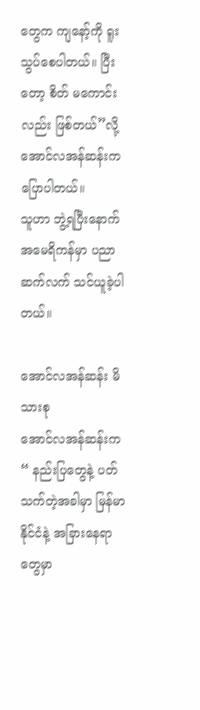တွေက ကျနော့်ကို ရူးသွပ်စေပါတယ်။ ပြီးတော့ စိတ် မကောင်းလည်း ဖြစ်တယ်”လို့ အောင်လအန်ဆန်းက ပြောပါတယ်။
သူဟာ ဘွဲ့ရပြီးနောက် အမေရိကန်မှာ ပညာဆက်လက် သင်ယူခဲ့ပါတယ်။

အောင်လအန်ဆန်း မိသားစု
အောင်လအန်ဆန်းက “ နည်းပြတွေနဲ့ ပတ်သက်တဲ့အခါမှာ မြန်မာနိုင်ငံနဲ့ အခြားနေရာတွေမှာ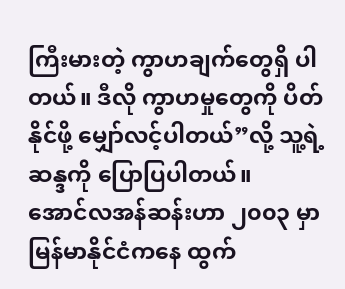ကြီးမားတဲ့ ကွာဟချက်တွေရှိ ပါတယ်။ ဒီလို ကွာဟမှုတွေကို ပိတ်နိုင်ဖို့ မျှော်လင့်ပါတယ်”လို့ သူ့ရဲ့ ဆန္ဒကို ပြောပြပါတယ်။
အောင်လအန်ဆန်းဟာ ၂၀၀၃ မှာ မြန်မာနိုင်ငံကနေ ထွက်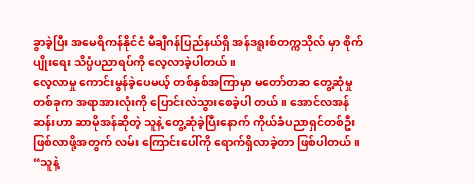ခွာခဲ့ပြီး အမေရိကန်နိုင်ငံ မီချီဂန်ပြည်နယ်ရှိ အန်ဒရူးစ်တက္ကသိုလ် မှာ စိုက်ပျိုးရေး သိပ္ပံပညာရပ်ကို လေ့လာခဲ့ပါတယ်။
လေ့လာမှု ကောင်းမွန်ခဲ့ပေမယ့် တစ်နှစ်အကြာမှာ မတော်တဆ တွေ့ဆုံမှုတစ်ခုက အရာအားလုံးကို ပြောင်းလဲသွားစေခဲ့ပါ တယ်။ အောင်လအန်ဆန်းဟာ ဆာမိုအန်ဆိုတဲ့ သူနဲ့ တွေ့ဆုံခဲ့ပြီးနောက် ကိုယ်ခံပညာရှင်တစ်ဦး ဖြစ်လာဖို့အတွက် လမ်း ကြောင်းပေါ်ကို ရောက်ရှိလာခဲ့တာ ဖြစ်ပါတယ်။
“သူနဲ့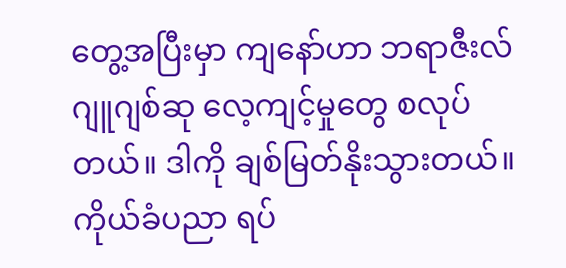တွေ့အပြီးမှာ ကျနော်ဟာ ဘရာဇီးလ်ဂျူဂျစ်ဆု လေ့ကျင့်မှုတွေ စလုပ် တယ်။ ဒါကို ချစ်မြတ်နိုးသွားတယ်။ ကိုယ်ခံပညာ ရပ်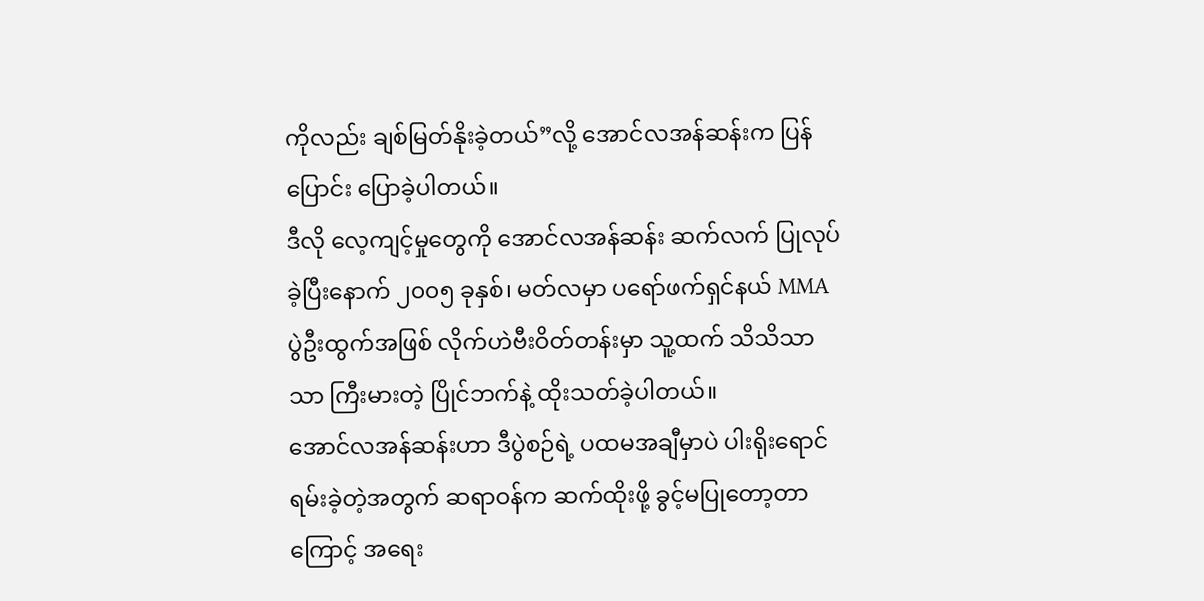ကိုလည်း ချစ်မြတ်နိုးခဲ့တယ်”လို့ အောင်လအန်ဆန်းက ပြန်ပြောင်း ပြောခဲ့ပါတယ်။
ဒီလို လေ့ကျင့်မှုတွေကို အောင်လအန်ဆန်း ဆက်လက် ပြုလုပ်ခဲ့ပြီးနောက် ၂၀၀၅ ခုနှစ်၊ မတ်လမှာ ပရော်ဖက်ရှင်နယ် MMA ပွဲဦးထွက်အဖြစ် လိုက်ဟဲဗီးဝိတ်တန်းမှာ သူ့ထက် သိသိသာသာ ကြီးမားတဲ့ ပြိုင်ဘက်နဲ့ ထိုးသတ်ခဲ့ပါတယ်။
အောင်လအန်ဆန်းဟာ ဒီပွဲစဉ်ရဲ့ ပထမအချီမှာပဲ ပါးရိုးရောင်ရမ်းခဲ့တဲ့အတွက် ဆရာဝန်က ဆက်ထိုးဖို့ ခွင့်မပြုတော့တာ ကြောင့် အရေး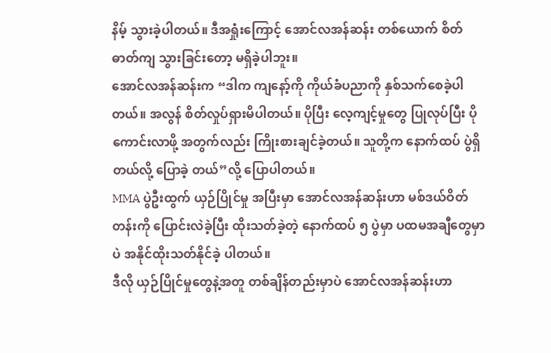နိမ့် သွားခဲ့ပါတယ်။ ဒီအရှုံးကြောင့် အောင်လအန်ဆန်း တစ်ယောက် စိတ်ဓာတ်ကျ သွားခြင်းတော့ မရှိခဲ့ပါဘူး။
အောင်လအန်ဆန်းက “ဒါက ကျနော့်ကို ကိုယ်ခံပညာကို နှစ်သက်စေခဲ့ပါတယ်။ အလွန် စိတ်လှုပ်ရှားမိပါတယ်။ ပိုပြီး လေ့ကျင့်မှုတွေ ပြုလုပ်ပြီး ပိုကောင်းလာဖို့ အတွက်လည်း ကြိုးစားချင်ခဲ့တယ်။ သူတို့က နောက်ထပ် ပွဲရှိတယ်လို့ ပြောခဲ့ တယ်”လို့ ပြောပါတယ်။
MMA ပွဲဦးထွက် ယှဉ်ပြိုင်မှု အပြီးမှာ အောင်လအန်ဆန်းဟာ မစ်ဒယ်ဝိတ်တန်းကို ပြောင်းလဲခဲ့ပြီး ထိုးသတ်ခဲ့တဲ့ နောက်ထပ် ၅ ပွဲမှာ ပထမအချီတွေမှာပဲ အနိုင်ထိုးသတ်နိုင်ခဲ့ ပါတယ်။
ဒီလို ယှဉ်ပြိုင်မှုတွေနဲ့အတူ တစ်ချိန်တည်းမှာပဲ အောင်လအန်ဆန်းဟာ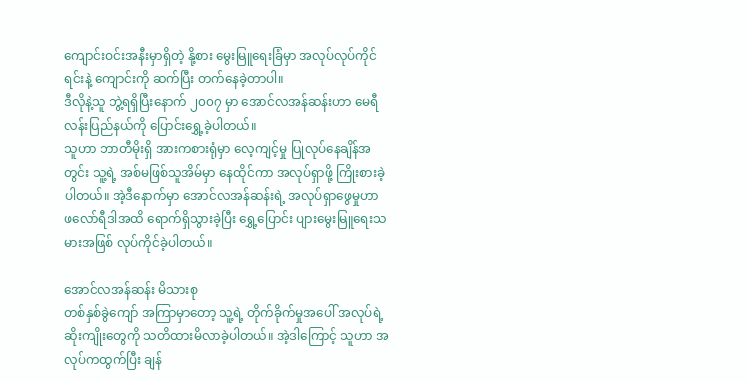ကျောင်းဝင်းအနီးမှာရှိတဲ့ နို့စား မွေးမြူရေးခြံမှာ အလုပ်လုပ်ကိုင်ရင်းနဲ့ ကျောင်းကို ဆက်ပြီး တက်နေခဲ့တာပါ။
ဒီလိုနဲ့သူ ဘွဲ့ရရှိပြီးနောက် ၂၀၀၇ မှာ အောင်လအန်ဆန်းဟာ မေရီလန်းပြည်နယ်ကို ပြောင်းရွှေ့ခဲ့ပါတယ်။
သူဟာ ဘာတီမိုးရှိ အားကစားရုံမှာ လေ့ကျင့်မှု ပြုလုပ်နေချိန်အတွင်း သူ့ရဲ့ အစ်မဖြစ်သူအိမ်မှာ နေထိုင်ကာ အလုပ်ရှာဖို့ ကြိုးစားခဲ့ပါတယ်။ အဲ့ဒီနောက်မှာ အောင်လအန်ဆန်းရဲ့ အလုပ်ရှာဖွေမှုဟာ ဖလော်ရီဒါအထိ ရောက်ရှိသွားခဲ့ပြီး ရွှေ့ပြောင်း ပျားမွေးမြူရေးသမားအဖြစ် လုပ်ကိုင်ခဲ့ပါတယ်။

အောင်လအန်ဆန်း မိသားစု
တစ်နှစ်ခွဲကျော် အကြာမှာတော့ သူ့ရဲ့ တိုက်ခိုက်မှုအပေါ် အလုပ်ရဲ့ ဆိုးကျိုးတွေကို သတိထားမိလာခဲ့ပါတယ်။ အဲ့ဒါကြောင့် သူဟာ အလုပ်ကထွက်ပြီး ချန်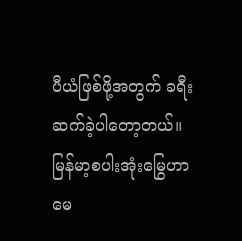ပီယံဖြစ်ဖို့အတွက် ခရီးဆက်ခဲ့ပါတော့တယ်။
မြန်မာ့စပါးအုံးမြွေဟာ မေ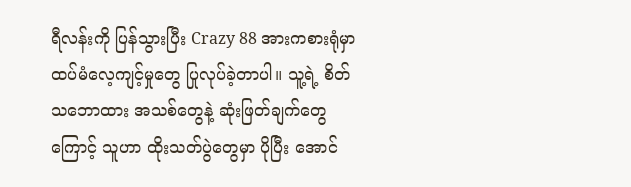ရီလန်းကို ပြန်သွားပြီး Crazy 88 အားကစားရုံမှာ ထပ်မံလေ့ကျင့်မှုတွေ ပြုလုပ်ခဲ့တာပါ။ သူ့ရဲ့ စိတ်သဘောထား အသစ်တွေနဲ့ ဆုံးဖြတ်ချက်တွေကြောင့် သူဟာ ထိုးသတ်ပွဲတွေမှာ ပိုပြီး အောင်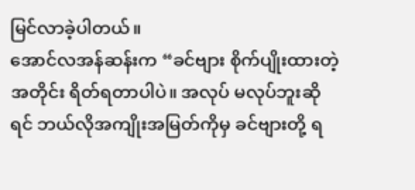မြင်လာခဲ့ပါတယ်။
အောင်လအန်ဆန်းက “ခင်ဗျား စိုက်ပျိုးထားတဲ့ အတိုင်း ရိတ်ရတာပါပဲ။ အလုပ် မလုပ်ဘူးဆိုရင် ဘယ်လိုအကျိုးအမြတ်ကိုမှ ခင်ဗျားတို့ ရ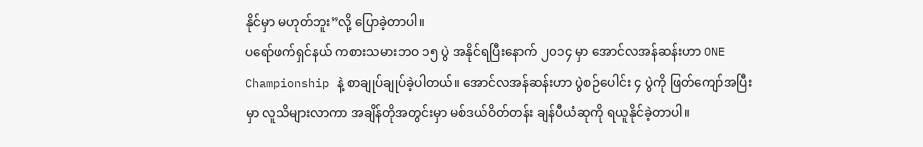နိုင်မှာ မဟုတ်ဘူး”လို့ ပြောခဲ့တာပါ။
ပရော်ဖက်ရှင်နယ် ကစားသမားဘဝ ၁၅ ပွဲ အနိုင်ရပြီးနောက် ၂၀၁၄ မှာ အောင်လအန်ဆန်းဟာ ONE Championship နဲ့ စာချုပ်ချုပ်ခဲ့ပါတယ်။ အောင်လအန်ဆန်းဟာ ပွဲစဉ်ပေါင်း ၄ ပွဲကို ဖြတ်ကျော်အပြီးမှာ လူသိများလာကာ အချိန်တိုအတွင်းမှာ မစ်ဒယ်ဝိတ်တန်း ချန်ပီယံဆုကို ရယူနိုင်ခဲ့တာပါ။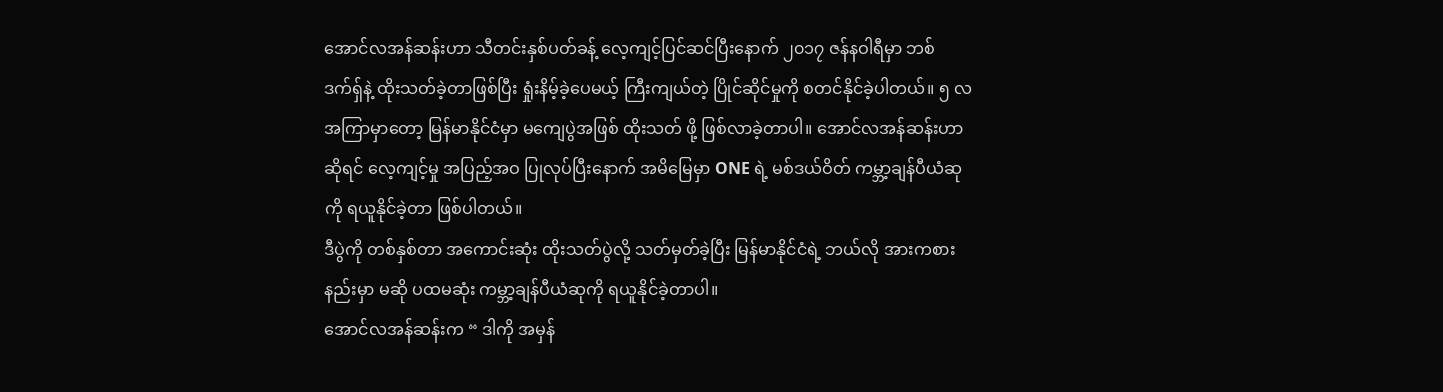အောင်လအန်ဆန်းဟာ သီတင်းနှစ်ပတ်ခန့် လေ့ကျင့်ပြင်ဆင်ပြီးနောက် ၂၀၁၇ ဇန်နဝါရီမှာ ဘစ်ဒက်ရှ်နဲ့ ထိုးသတ်ခဲ့တာဖြစ်ပြီး ရှုံးနိမ့်ခဲ့ပေမယ့် ကြီးကျယ်တဲ့ ပြိုင်ဆိုင်မှုကို စတင်နိုင်ခဲ့ပါတယ်။ ၅ လ အကြာမှာတော့ မြန်မာနိုင်ငံမှာ မကျေပွဲအဖြစ် ထိုးသတ် ဖို့ ဖြစ်လာခဲ့တာပါ။ အောင်လအန်ဆန်းဟာဆိုရင် လေ့ကျင့်မှု အပြည့်အဝ ပြုလုပ်ပြီးနောက် အမိမြေမှာ ONE ရဲ့ မစ်ဒယ်ဝိတ် ကမ္ဘာ့ချန်ပီယံဆုကို ရယူနိုင်ခဲ့တာ ဖြစ်ပါတယ်။
ဒီပွဲကို တစ်နှစ်တာ အကောင်းဆုံး ထိုးသတ်ပွဲလို့ သတ်မှတ်ခဲ့ပြီး မြန်မာနိုင်ငံရဲ့ ဘယ်လို အားကစားနည်းမှာ မဆို ပထမဆုံး ကမ္ဘာ့ချန်ပီယံဆုကို ရယူနိုင်ခဲ့တာပါ။
အောင်လအန်ဆန်းက “ ဒါကို အမှန်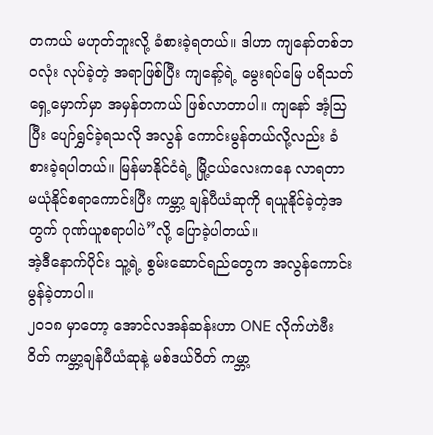တကယ် မဟုတ်ဘူးလို့ ခံစားခဲ့ရတယ်။ ဒါဟာ ကျနော်တစ်ဘဝလုံး လုပ်ခဲ့တဲ့ အရာဖြစ်ပြီး ကျနော့်ရဲ့ မွေးရပ်မြေ ပရိသတ်ရှေ့မှောက်မှာ အမှန်တကယ် ဖြစ်လာတာပါ။ ကျနော် အံ့သြပြီး ပျော်ရွှင်ခဲ့ရသလို အလွန် ကောင်းမွန်တယ်လို့လည်း ခံစားခဲ့ရပါတယ်။ မြန်မာနိုင်ငံရဲ့ မြို့ငယ်လေးကနေ လာရတာ မယုံနိုင်စရာကောင်းပြီး ကမ္ဘာ့ ချန်ပီယံဆုကို ရယူနိုင်ခဲ့တဲ့အတွက် ဂုဏ်ယူစရာပါပဲ”လို့ ပြောခဲ့ပါတယ်။
အဲ့ဒီနောက်ပိုင်း သူ့ရဲ့ စွမ်းဆောင်ရည်တွေက အလွန်ကောင်းမွန်ခဲ့တာပါ။
၂၀၁၈ မှာတော့ အောင်လအန်ဆန်းဟာ ONE လိုက်ဟဲဗီးဝိတ် ကမ္ဘာ့ချန်ပီယံဆုနဲ့ မစ်ဒယ်ဝိတ် ကမ္ဘာ့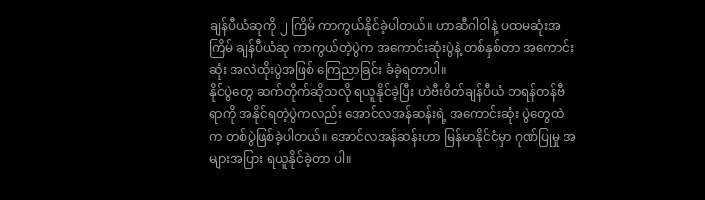ချန်ပီယံဆုကို ၂ ကြိမ် ကာကွယ်နိုင်ခဲ့ပါတယ်။ ဟာဆီဂါဝါနဲ့ ပထမဆုံးအကြိမ် ချန်ပီယံဆု ကာကွယ်တဲ့ပွဲက အကောင်းဆုံးပွဲနဲ့ တစ်နှစ်တာ အကောင်းဆုံး အလဲထိုးပွဲအဖြစ် ကြေညာခြင်း ခံခဲ့ရတာပါ။
နိုင်ပွဲတွေ ဆက်တိုက်ဆိုသလို ရယူနိုင်ခဲ့ပြီး ဟဲဗီးဝိတ်ချန်ပီယံ ဘရန်တန်ဗီရာကို အနိုင်ရတဲ့ပွဲကလည်း အောင်လအန်ဆန်းရဲ့ အကောင်းဆုံး ပွဲတွေထဲက တစ်ပွဲဖြစ်ခဲ့ပါတယ်။ အောင်လအန်ဆန်းဟာ မြန်မာနိုင်ငံမှာ ဂုဏ်ပြုမှု အများအပြား ရယူနိုင်ခဲ့တာ ပါ။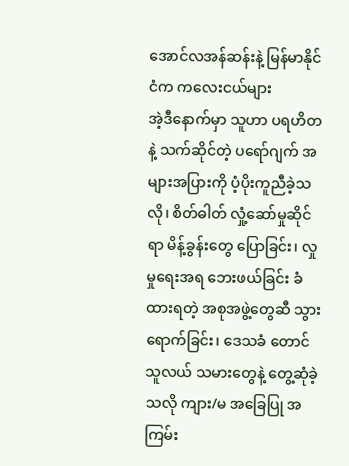အောင်လအန်ဆန်းနဲ့ မြန်မာနိုင်ငံက ကလေးငယ်များ
အဲ့ဒီနောက်မှာ သူဟာ ပရဟိတနဲ့ သက်ဆိုင်တဲ့ ပရော်ဂျက် အများအပြားကို ပံ့ပိုးကူညီခဲ့သလို၊ စိတ်ဓါတ် လှုံ့ဆော်မှုဆိုင်ရာ မိန့်ခွန်းတွေ ပြောခြင်း၊ လှုမှုရေးအရ ဘေးဖယ်ခြင်း ခံထားရတဲ့ အစုအဖွဲ့တွေဆီ သွားရောက်ခြင်း၊ ဒေသခံ တောင်သူလယ် သမားတွေနဲ့ တွေ့ဆုံခဲ့သလို ကျား/မ အခြေပြု အကြမ်း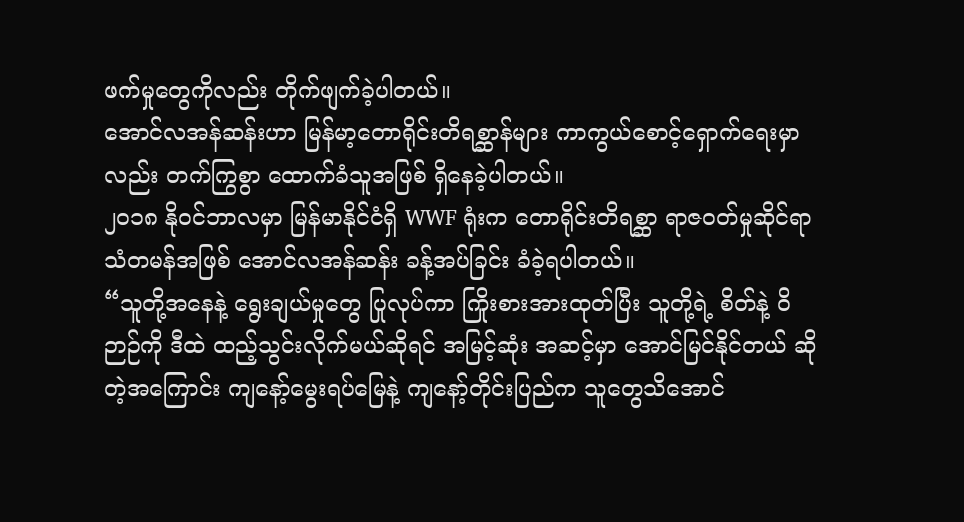ဖက်မှုတွေကိုလည်း တိုက်ဖျက်ခဲ့ပါတယ်။
အောင်လအန်ဆန်းဟာ မြန်မာ့တောရိုင်းတိရစ္ဆာန်များ ကာကွယ်စောင့်ရှောက်ရေးမှာလည်း တက်ကြွစွာ ထောက်ခံသူအဖြစ် ရှိနေခဲ့ပါတယ်။
၂၀၁၈ နိုဝင်ဘာလမှာ မြန်မာနိုင်ငံရှိ WWF ရုံးက တောရိုင်းတိရစ္ဆာ ရာဇဝတ်မှုဆိုင်ရာ သံတမန်အဖြစ် အောင်လအန်ဆန်း ခန့်အပ်ခြင်း ခံခဲ့ရပါတယ်။
“သူတို့အနေနဲ့ ရွေးချယ်မှုတွေ ပြုလုပ်ကာ ကြိုးစားအားထုတ်ပြီး သူတို့ရဲ့ စိတ်နဲ့ ဝိဉာဉ်ကို ဒီထဲ ထည့်သွင်းလိုက်မယ်ဆိုရင် အမြင့်ဆုံး အဆင့်မှာ အောင်မြင်နိုင်တယ် ဆိုတဲ့အကြောင်း ကျနော့်မွေးရပ်မြေနဲ့ ကျနော့်တိုင်းပြည်က သူတွေသိအောင်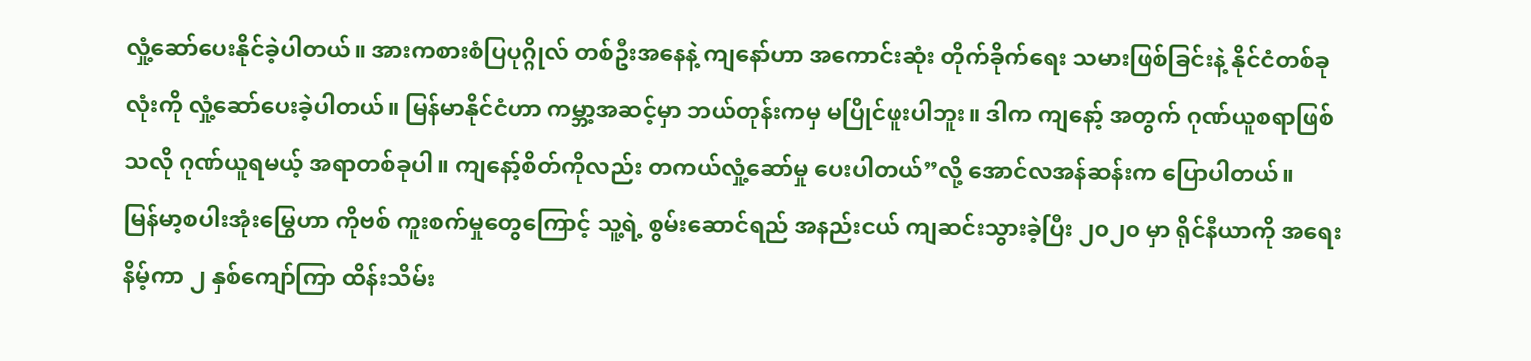လှုံ့ဆော်ပေးနိုင်ခဲ့ပါတယ်။ အားကစားစံပြပုဂ္ဂိုလ် တစ်ဦးအနေနဲ့ ကျနော်ဟာ အကောင်းဆုံး တိုက်ခိုက်ရေး သမားဖြစ်ခြင်းနဲ့ နိုင်ငံတစ်ခုလုံးကို လှုံ့ဆော်ပေးခဲ့ပါတယ်။ မြန်မာနိုင်ငံဟာ ကမ္ဘာ့အဆင့်မှာ ဘယ်တုန်းကမှ မပြိုင်ဖူးပါဘူး။ ဒါက ကျနော့် အတွက် ဂုဏ်ယူစရာဖြစ်သလို ဂုဏ်ယူရမယ့် အရာတစ်ခုပါ။ ကျနော့်စိတ်ကိုလည်း တကယ်လှုံ့ဆော်မှု ပေးပါတယ်”လို့ အောင်လအန်ဆန်းက ပြောပါတယ်။
မြန်မာ့စပါးအုံးမြွေဟာ ကိုဗစ် ကူးစက်မှုတွေကြောင့် သူ့ရဲ့ စွမ်းဆောင်ရည် အနည်းငယ် ကျဆင်းသွားခဲ့ပြီး ၂၀၂၀ မှာ ရိုင်နီယာကို အရေးနိမ့်ကာ ၂ နှစ်ကျော်ကြာ ထိန်းသိမ်း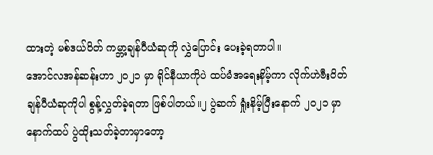ထားတဲ့ မစ်ဒယ်ဝိတ် ကမ္ဘာ့ချန်ပီယံဆုကို လွှဲပြောင်း ပေးခဲ့ရတာပါ။
အောင်လအန်ဆန်းဟာ ၂၀၂၁ မှာ ရိုင်နီယာကိုပဲ ထပ်မံအရေးနိမ့်ကာ လိုက်ဟဲဗီးဝိတ် ချန်ပီယံဆုကိုပါ စွန့်လွှတ်ခဲ့ရတာ ဖြစ်ပါတယ်။၂ ပွဲဆက် ရှုံးနိမ့်ပြီးနောက် ၂၀၂၁ မှာ နောက်ထပ် ပွဲထိုးသတ်ခဲ့တာမှာတော့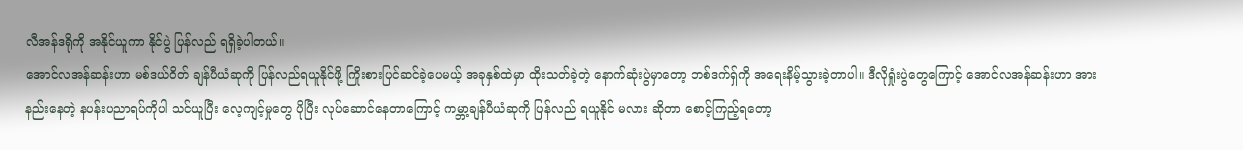လီအန်ဒရိုကို အနိုင်ယူကာ နိုင်ပွဲ ပြန်လည် ရရှိခဲ့ပါတယ်။
အောင်လအန်ဆန်းဟာ မစ်ဒယ်ဝိတ် ချန်ပီယံဆုကို ပြန်လည်ရယူနိုင်ဖို့ ကြိုးစားပြင်ဆင်ခဲ့ပေမယ့် အခုနှစ်ထဲမှာ ထိုးသတ်ခဲ့တဲ့ နောက်ဆုံးပွဲမှာတော့ ဘစ်ဒက်ရှ်ကို အရေးနိမ့်သွားခဲ့တာပါ။ ဒီလိုရှုံးပွဲတွေကြောင့် အောင်လအန်ဆန်းဟာ အားနည်းနေတဲ့ နပန်းပညာရပ်ကိုပါ သင်ယူပြီး လေ့ကျင့်မှုတွေ ပိုပြီး လုပ်ဆောင်နေတာကြောင့် ကမ္ဘာ့ချန်ပီယံဆုကို ပြန်လည် ရယူနိုင် မလား ဆိုတာ စောင့်ကြည့်ရတော့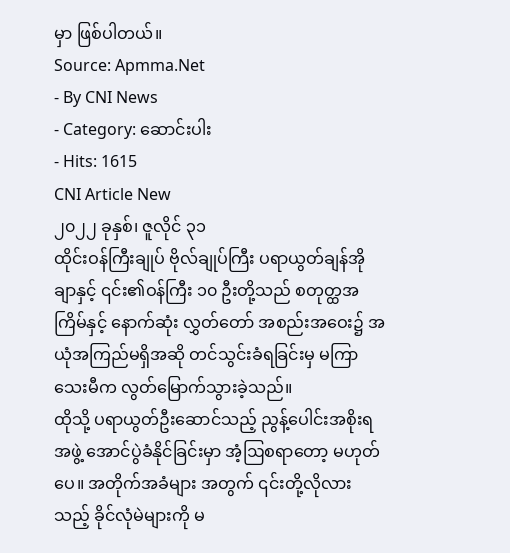မှာ ဖြစ်ပါတယ်။
Source: Apmma.Net
- By CNI News
- Category: ဆောင်းပါး
- Hits: 1615
CNI Article New
၂၀၂၂ ခုနှစ်၊ ဇူလိုင် ၃၁
ထိုင်းဝန်ကြီးချုပ် ဗိုလ်ချုပ်ကြီး ပရာယွတ်ချန်အိုချာနှင့် ၎င်း၏ဝန်ကြီး ၁၀ ဦးတို့သည် စတုတ္ထအကြိမ်နှင့် နောက်ဆုံး လွှတ်တော် အစည်းအဝေး၌ အယုံအကြည်မရှိအဆို တင်သွင်းခံရခြင်းမှ မကြာသေးမီက လွတ်မြောက်သွားခဲ့သည်။
ထိုသို့ ပရာယွတ်ဦးဆောင်သည့် ညွန့်ပေါင်းအစိုးရအဖွဲ့ အောင်ပွဲခံနိုင်ခြင်းမှာ အံ့ဩစရာတော့ မဟုတ်ပေ။ အတိုက်အခံများ အတွက် ၎င်းတို့လိုလားသည့် ခိုင်လုံမဲများကို မ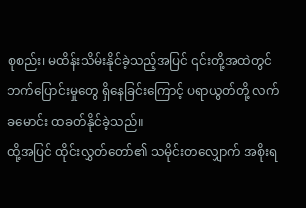စုစည်း၊ မထိန်းသိမ်းနိုင်ခဲ့သည့်အပြင် ၎င်းတို့အထဲတွင် ဘက်ပြောင်းမှုတွေ ရှိနေခြင်းကြောင့် ပရာယွတ်တို့ လက်ခမောင်း ထခတ်နိုင်ခဲ့သည်။
ထို့အပြင် ထိုင်းလွှတ်တော်၏ သမိုင်းတလျှောက် အစိုးရ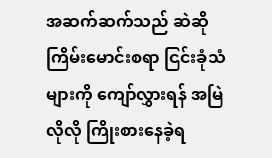အဆက်ဆက်သည် ဆဲဆိုကြိမ်းမောင်းစရာ ငြင်းခုံသံများကို ကျော်လွှားရန် အမြဲလိုလို ကြိုးစားနေခဲ့ရ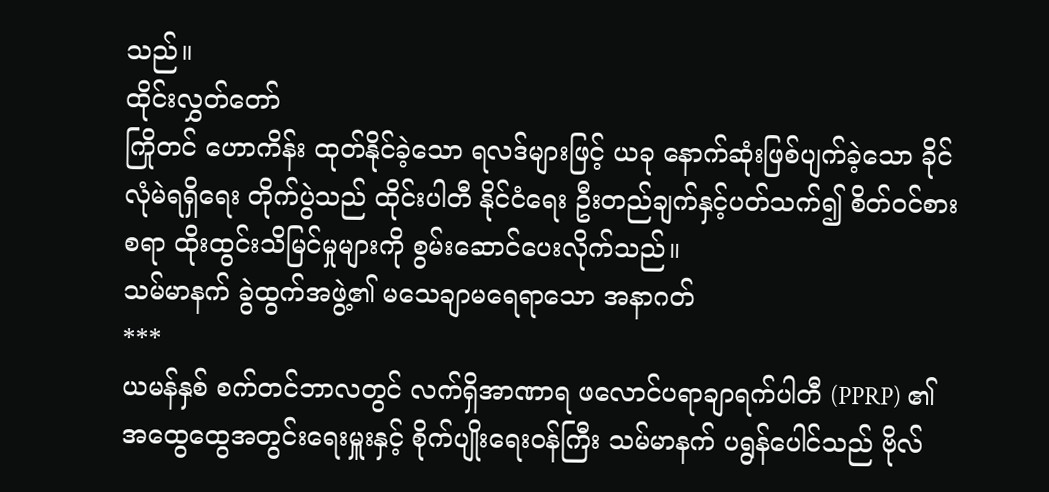သည်။
ထိုင်းလွှတ်တော်
ကြိုတင် ဟောကိန်း ထုတ်နိုင်ခဲ့သော ရလဒ်များဖြင့် ယခု နောက်ဆုံးဖြစ်ပျက်ခဲ့သော ခိုင်လုံမဲရရှိရေး တိုက်ပွဲသည် ထိုင်းပါတီ နိုင်ငံရေး ဦးတည်ချက်နှင့်ပတ်သက်၍ စိတ်ဝင်စားစရာ ထိုးထွင်းသိမြင်မှုများကို စွမ်းဆောင်ပေးလိုက်သည်။
သမ်မာနက် ခွဲထွက်အဖွဲ့၏ မသေချာမရေရာသော အနာဂတ်
***
ယမန်နှစ် စက်တင်ဘာလတွင် လက်ရှိအာဏာရ ဖလောင်ပရာချာရက်ပါတီ (PPRP) ၏ အထွေထွေအတွင်းရေးမှူးနှင့် စိုက်ပျိုးရေးဝန်ကြီး သမ်မာနက် ပရွန်ပေါင်သည် ဗိုလ်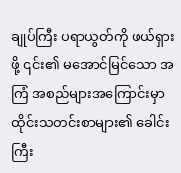ချုပ်ကြီး ပရာယွတ်ကို ဖယ်ရှားဖို့ ၎င်း၏ မအောင်မြင်သော အကြံ အစည်များအကြောင်းမှာ ထိုင်းသတင်းစာများ၏ ခေါင်းကြီး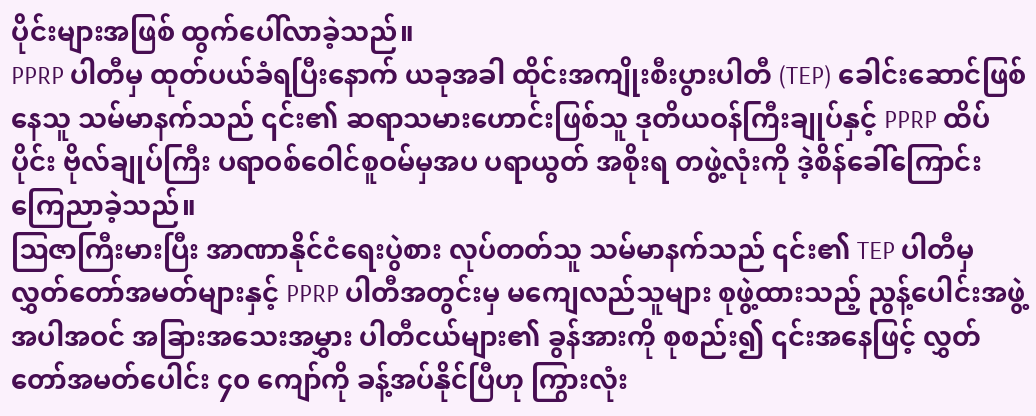ပိုင်းများအဖြစ် ထွက်ပေါ်လာခဲ့သည်။
PPRP ပါတီမှ ထုတ်ပယ်ခံရပြီးနောက် ယခုအခါ ထိုင်းအကျိုးစီးပွားပါတီ (TEP) ခေါင်းဆောင်ဖြစ်နေသူ သမ်မာနက်သည် ၎င်း၏ ဆရာသမားဟောင်းဖြစ်သူ ဒုတိယဝန်ကြီးချုပ်နှင့် PPRP ထိပ်ပိုင်း ဗိုလ်ချုပ်ကြီး ပရာဝစ်ဝေါင်စူဝမ်မှအပ ပရာယွတ် အစိုးရ တဖွဲ့လုံးကို ဒဲ့စိန်ခေါ်ကြောင်း ကြေညာခဲ့သည်။
ဩဇာကြီးမားပြီး အာဏာနိုင်ငံရေးပွဲစား လုပ်တတ်သူ သမ်မာနက်သည် ၎င်း၏ TEP ပါတီမှ လွှတ်တော်အမတ်များနှင့် PPRP ပါတီအတွင်းမှ မကျေလည်သူများ စုဖွဲ့ထားသည့် ညွန့်ပေါင်းအဖွဲ့ အပါအဝင် အခြားအသေးအမွှား ပါတီငယ်များ၏ ခွန်အားကို စုစည်း၍ ၎င်းအနေဖြင့် လွှတ်တော်အမတ်ပေါင်း ၄၀ ကျော်ကို ခန့်အပ်နိုင်ပြီဟု ကြွားလုံး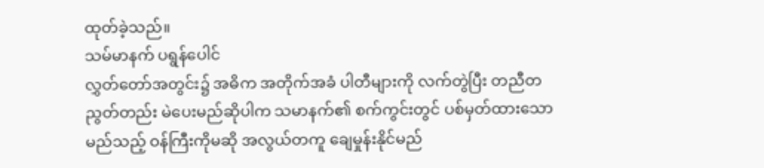ထုတ်ခဲ့သည်။
သမ်မာနက် ပရွန်ပေါင်
လွှတ်တော်အတွင်း၌ အဓိက အတိုက်အခံ ပါတီများကို လက်တွဲပြီး တညီတညွတ်တည်း မဲပေးမည်ဆိုပါက သမာနက်၏ စက်ကွင်းတွင် ပစ်မှတ်ထားသော မည်သည့် ဝန်ကြီးကိုမဆို အလွယ်တကူ ချေမှုန်းနိုင်မည်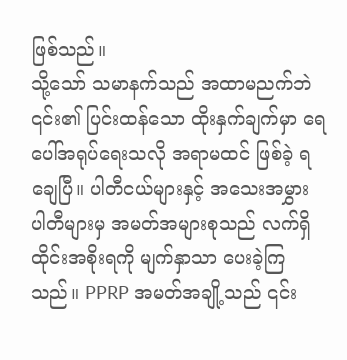ဖြစ်သည်။
သို့သော် သမာနက်သည် အထာမညက်ဘဲ ၎င်း၏ ပြင်းထန်သော ထိုးနှက်ချက်မှာ ရေပေါ်အရုပ်ရေးသလို အရာမထင် ဖြစ်ခဲ့ ရချေပြီ။ ပါတီငယ်များနှင့် အသေးအမွှား ပါတီများမှ အမတ်အများစုသည် လက်ရှိ ထိုင်းအစိုးရကို မျက်နှာသာ ပေးခဲ့ကြသည်။ PPRP အမတ်အချို့သည် ၎င်း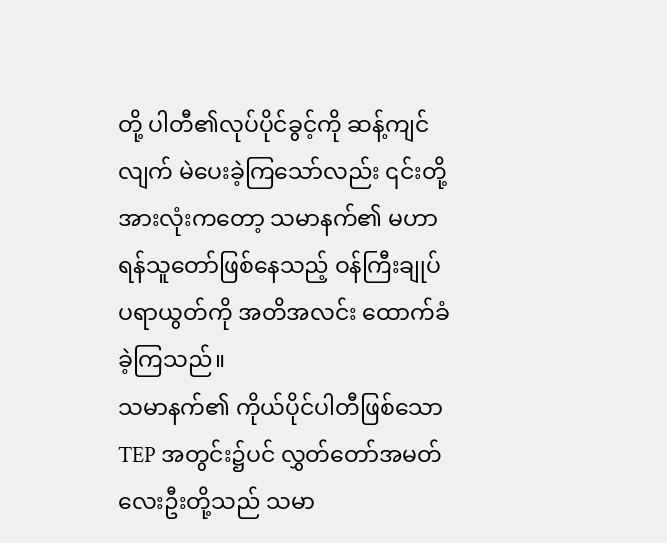တို့ ပါတီ၏လုပ်ပိုင်ခွင့်ကို ဆန့်ကျင်လျက် မဲပေးခဲ့ကြသော်လည်း ၎င်းတို့အားလုံးကတော့ သမာနက်၏ မဟာရန်သူတော်ဖြစ်နေသည့် ဝန်ကြီးချုပ် ပရာယွတ်ကို အတိအလင်း ထောက်ခံခဲ့ကြသည်။
သမာနက်၏ ကိုယ်ပိုင်ပါတီဖြစ်သော TEP အတွင်း၌ပင် လွှတ်တော်အမတ် လေးဦးတို့သည် သမာ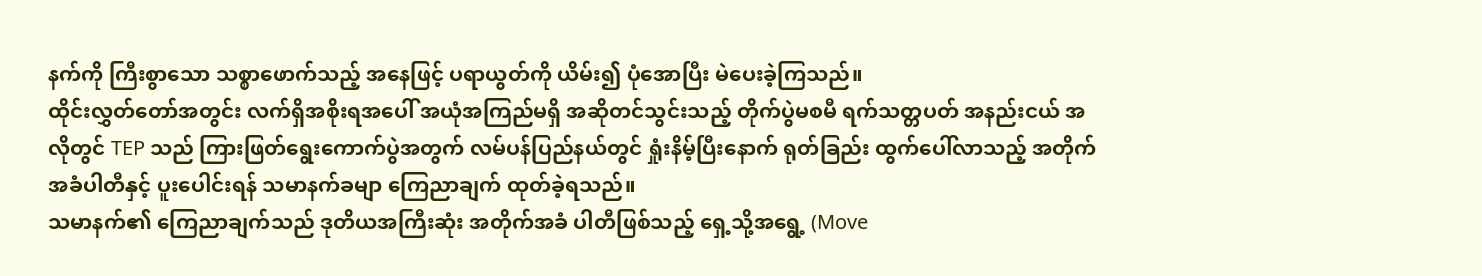နက်ကို ကြီးစွာသော သစ္စာဖောက်သည့် အနေဖြင့် ပရာယွတ်ကို ယိမ်း၍ ပုံအောပြီး မဲပေးခဲ့ကြသည်။
ထိုင်းလွှတ်တော်အတွင်း လက်ရှိအစိုးရအပေါ် အယုံအကြည်မရှိ အဆိုတင်သွင်းသည့် တိုက်ပွဲမစမီ ရက်သတ္တပတ် အနည်းငယ် အလိုတွင် TEP သည် ကြားဖြတ်ရွေးကောက်ပွဲအတွက် လမ်ပန်ပြည်နယ်တွင် ရှုံးနိမ့်ပြီးနောက် ရုတ်ခြည်း ထွက်ပေါ်လာသည့် အတိုက်အခံပါတီနှင့် ပူးပေါင်းရန် သမာနက်ခမျာ ကြေညာချက် ထုတ်ခဲ့ရသည်။
သမာနက်၏ ကြေညာချက်သည် ဒုတိယအကြီးဆုံး အတိုက်အခံ ပါတီဖြစ်သည့် ရှေ့သို့အရွေ့ (Move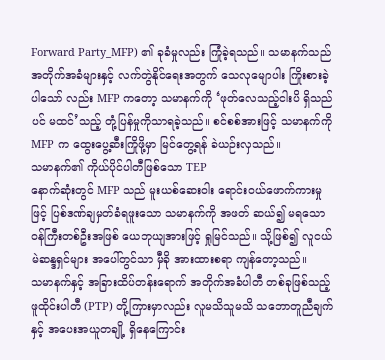Forward Party_MFP) ၏ ခုခံမှုလည်း ကြုံခဲ့ရသည်။ သမာနက်သည် အတိုက်အခံများနှင့် လက်တွဲနိုင်ရေးအတွက် သေလုမျောပါး ကြိုးစားခဲ့ပါသော် လည်း MFP ကတော့ သမာနက်ကို ‘ဖုတ်လေသည့်ငါးပိ ရှိသည်ပင် မထင်’သည့် တုံ့ပြန်မှုကိုသာရခဲ့သည်။ စင်စစ်အားဖြင့် သမာနက်ကို MFP က ထွေးပွေ့ဆီးကြိုဖို့မှာ မြင်တွေ့ရန် ခဲယဉ်းလှသည်။
သမာနက်၏ ကိုယ်ပိုင်ပါတီဖြစ်သော TEP
နောက်ဆုံးတွင် MFP သည် မူးယစ်ဆေးဝါး ရောင်းဝယ်ဖောက်ကားမှုဖြင့် ပြစ်ဒဏ်ချမှတ်ခံရဖူးသော သမာနက်ကို အဖတ် ဆယ်၍ မရသော ဝန်ကြီးတစ်ဦးအဖြစ် ယေဘုယျအားဖြင့် ရှုမြင်သည်။ သို့ဖြစ်၍ လူငယ်မဲဆန္ဒရှင်များ အပေါ်တွင်သာ မှီခို အားထားစရာ ကျန်တော့သည်။
သမာနက်နှင့် အခြားထိပ်တန်းရောက် အတိုက်အခံပါတီ တစ်ခုဖြစ်သည့် ဖူထိုင်းပါတီ (PTP) တို့ကြားမှာလည်း လူမသိသူမသိ သဘောတူညီချက်နှင့် အပေးအယူတချို့ ရှိနေကြောင်း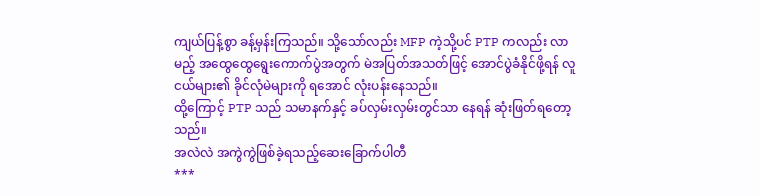ကျယ်ပြန့်စွာ ခန့်မှန်းကြသည်။ သို့သော်လည်း MFP ကဲ့သို့ပင် PTP ကလည်း လာမည့် အထွေထွေရွေးကောက်ပွဲအတွက် မဲအပြတ်အသတ်ဖြင့် အောင်ပွဲခံနိုင်ဖို့ရန် လူငယ်များ၏ ခိုင်လုံမဲများကို ရအောင် လုံးပန်းနေသည်။
ထို့ကြောင့် PTP သည် သမာနက်နှင့် ခပ်လှမ်းလှမ်းတွင်သာ နေရန် ဆုံးဖြတ်ရတော့သည်။
အလဲလဲ အကွဲကွဲဖြစ်ခဲ့ရသည့်ဆေးခြောက်ပါတီ
***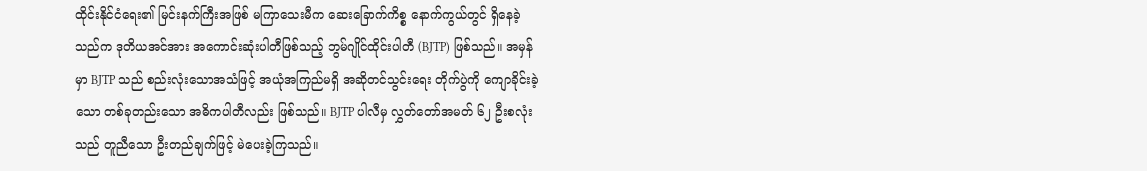ထိုင်းနိုင်ငံရေး၏ မြင်းနက်ကြီးအဖြစ် မကြာသေးမီက ဆေးခြောက်ကိစ္စ နောက်ကွယ်တွင် ရှိနေခဲ့သည်က ဒုတိယအင်အား အကောင်းဆုံးပါတီဖြစ်သည့် ဘွမ်ဂျိုင်ထိုင်းပါတီ (BJTP) ဖြစ်သည်။ အမှန်မှာ BJTP သည် စည်းလုံးသောအသံဖြင့် အယုံအကြည်မရှိ အဆိုတင်သွင်းရေး တိုက်ပွဲကို ကျောခိုင်းခဲ့သော တစ်ခုတည်းသော အဓိကပါတီလည်း ဖြစ်သည်။ BJTP ပါလီမှ လွှတ်တော်အမတ် ၆၂ ဦးစလုံးသည် တူညီသော ဦးတည်ချက်ဖြင့် မဲပေးခဲ့ကြသည်။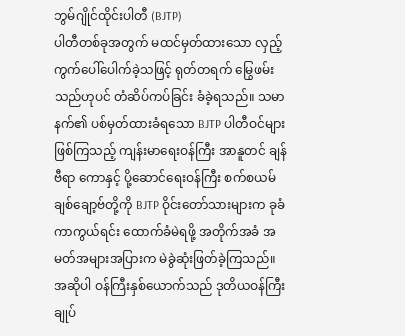ဘွမ်ဂျိုင်ထိုင်းပါတီ (BJTP)
ပါတီတစ်ခုအတွက် မထင်မှတ်ထားသော လှည့်ကွက်ပေါ်ပေါက်ခဲ့သဖြင့် ရုတ်တရက် မြွေဖမ်းသည်ဟုပင် တံဆိပ်ကပ်ခြင်း ခံခဲ့ရသည်။ သမာနက်၏ ပစ်မှတ်ထားခံရသော BJTP ပါတီဝင်များဖြစ်ကြသည့် ကျန်းမာရေးဝန်ကြီး အာနူတင် ချန်ဗီရာ ကောနှင့် ပို့ဆောင်ရေးဝန်ကြီး စက်စယမ် ချစ်ချော့ဗ်တို့ကို BJTP ဝိုင်းတော်သားများက ခုခံကာကွယ်ရင်း ထောက်ခံမဲရဖို့ အတိုက်အခံ အမတ်အများအပြားက မဲခွဲဆုံးဖြတ်ခဲ့ကြသည်။
အဆိုပါ ဝန်ကြီးနှစ်ယောက်သည် ဒုတိယဝန်ကြီးချုပ်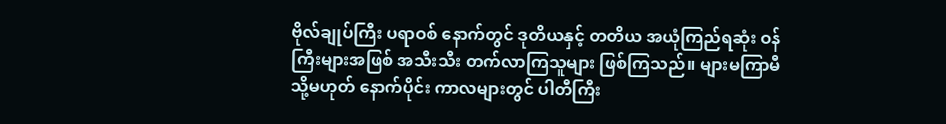ဗိုလ်ချုပ်ကြီး ပရာဝစ် နောက်တွင် ဒုတိယနှင့် တတိယ အယုံကြည်ရဆုံး ဝန်ကြီးများအဖြစ် အသီးသီး တက်လာကြသူများ ဖြစ်ကြသည်။ များမကြာမီ သို့မဟုတ် နောက်ပိုင်း ကာလများတွင် ပါတီကြီး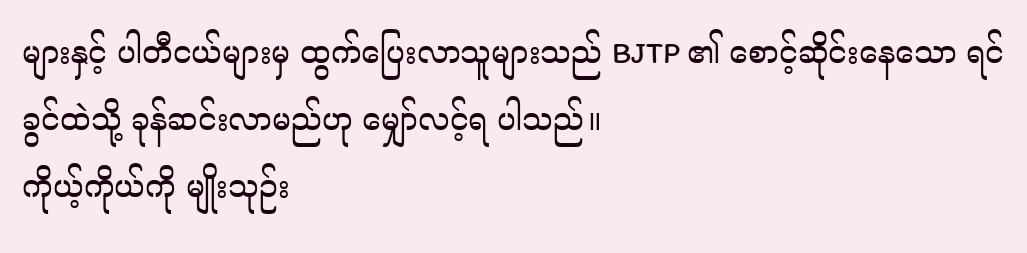များနှင့် ပါတီငယ်များမှ ထွက်ပြေးလာသူများသည် BJTP ၏ စောင့်ဆိုင်းနေသော ရင်ခွင်ထဲသို့ ခုန်ဆင်းလာမည်ဟု မျှော်လင့်ရ ပါသည်။
ကိုယ့်ကိုယ်ကို မျိုးသုဉ်း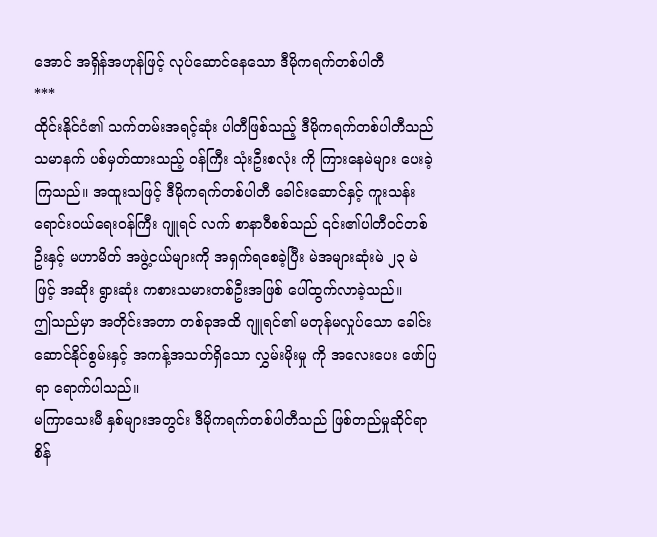အောင် အရှိန်အဟုန်ဖြင့် လုပ်ဆောင်နေသော ဒီမိုကရက်တစ်ပါတီ
***
ထိုင်းနိုင်ငံ၏ သက်တမ်းအရင့်ဆုံး ပါတီဖြစ်သည့် ဒီမိုကရက်တစ်ပါတီသည် သမာနက် ပစ်မှတ်ထားသည့် ဝန်ကြီး သုံးဦးစလုံး ကို ကြားနေမဲများ ပေးခဲ့ကြသည်။ အထူးသဖြင့် ဒီမိုကရက်တစ်ပါတီ ခေါင်းဆောင်နှင့် ကူးသန်းရောင်းဝယ်ရေးဝန်ကြီး ဂျူရင် လက် စာနာဝီစစ်သည် ၎င်း၏ပါတီဝင်တစ်ဦးနှင့် မဟာမိတ် အဖွဲ့ငယ်များကို အရှက်ရစေခဲ့ပြီး မဲအများဆုံးမဲ ၂၃ မဲဖြင့် အဆိုး ရွားဆုံး ကစားသမားတစ်ဦးအဖြစ် ပေါ်ထွက်လာခဲ့သည်။
ဤသည်မှာ အတိုင်းအတာ တစ်ခုအထိ ဂျူရင်၏ မတုန်မလှုပ်သော ခေါင်းဆောင်နိုင်စွမ်းနှင့် အကန့်အသတ်ရှိသော လွှမ်းမိုးမှု ကို အလေးပေး ဖော်ပြရာ ရောက်ပါသည်။
မကြာသေးမီ နှစ်များအတွင်း ဒီမိုကရက်တစ်ပါတီသည် ဖြစ်တည်မှုဆိုင်ရာ စိန်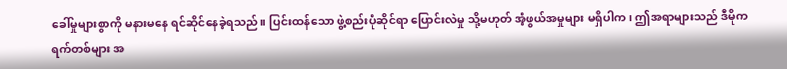ခေါ်မှုများစွာကို မနားမနေ ရင်ဆိုင်နေခဲ့ရသည်။ ပြင်းထန်သော ဖွဲ့စည်းပုံဆိုင်ရာ ပြောင်းလဲမှု သို့မဟုတ် အံ့ဖွယ်အမှုများ မရှိပါက၊ ဤအရာများသည် ဒီမိုကရက်တစ်များ အ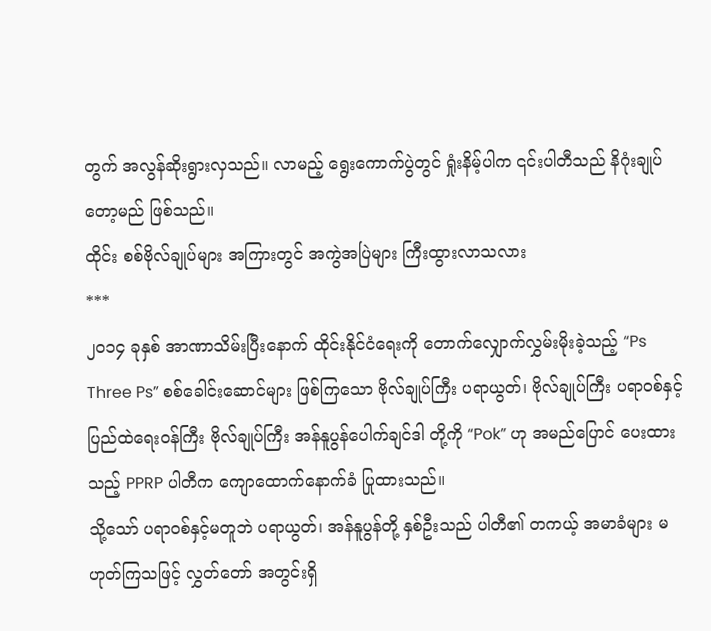တွက် အလွန်ဆိုးရွားလှသည်။ လာမည့် ရွေးကောက်ပွဲတွင် ရှုံးနိမ့်ပါက ၎င်းပါတီသည် နိဂုံးချုပ်တော့မည် ဖြစ်သည်။
ထိုင်း စစ်ဗိုလ်ချုပ်များ အကြားတွင် အကွဲအပြဲများ ကြီးထွားလာသလား
***
၂၀၁၄ ခုနှစ် အာဏာသိမ်းပြီးနောက် ထိုင်းနိုင်ငံရေးကို တောက်လျှောက်လွှမ်းမိုးခဲ့သည့် “Ps Three Ps” စစ်ခေါင်းဆောင်များ ဖြစ်ကြသော ဗိုလ်ချုပ်ကြီး ပရာယွတ်၊ ဗိုလ်ချုပ်ကြီး ပရာဝစ်နှင့် ပြည်ထဲရေးဝန်ကြီး ဗိုလ်ချုပ်ကြီး အန်နူပွန်ပေါက်ချင်ဒါ တို့ကို “Pok” ဟု အမည်ပြောင် ပေးထားသည့် PPRP ပါတီက ကျောထောက်နောက်ခံ ပြုထားသည်။
သို့သော် ပရာဝစ်နှင့်မတူဘဲ ပရာယွတ်၊ အန်နူပွန်တို့ နှစ်ဦးသည် ပါတီ၏ တကယ့် အမာခံများ မဟုတ်ကြသဖြင့် လွှတ်တော် အတွင်းရှိ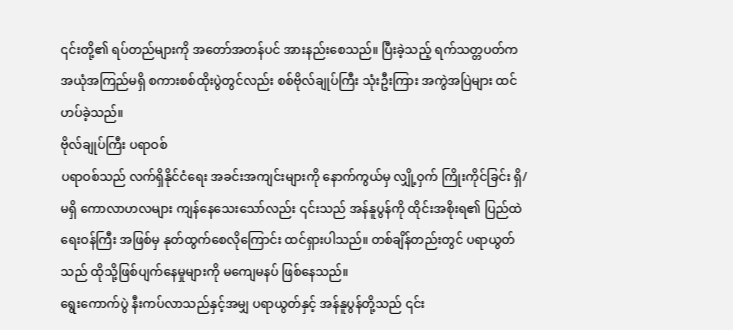၎င်းတို့၏ ရပ်တည်များကို အတော်အတန်ပင် အားနည်းစေသည်။ ပြီးခဲ့သည့် ရက်သတ္တပတ်က အယုံအကြည်မရှိ စကားစစ်ထိုးပွဲတွင်လည်း စစ်ဗိုလ်ချုပ်ကြီး သုံးဦးကြား အကွဲအပြဲများ ထင်ဟပ်ခဲ့သည်။
ဗိုလ်ချုပ်ကြီး ပရာဝစ်
ပရာဝစ်သည် လက်ရှိနိုင်ငံရေး အခင်းအကျင်းများကို နောက်ကွယ်မှ လျှို့ဝှက် ကြိုးကိုင်ခြင်း ရှိ/မရှိ ကောလာဟလများ ကျန်နေသေးသော်လည်း ၎င်းသည် အန်နူပွန်ကို ထိုင်းအစိုးရ၏ ပြည်ထဲရေးဝန်ကြီး အဖြစ်မှ နုတ်ထွက်စေလိုကြောင်း ထင်ရှားပါသည်။ တစ်ချိန်တည်းတွင် ပရာယွတ်သည် ထိုသို့ဖြစ်ပျက်နေမှုများကို မကျေမနပ် ဖြစ်နေသည်။
ရွေးကောက်ပွဲ နီးကပ်လာသည်နှင့်အမျှ ပရာယွတ်နှင့် အန်နူပွန်တို့သည် ၎င်း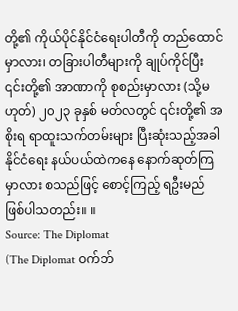တို့၏ ကိုယ်ပိုင်နိုင်ငံရေးပါတီကို တည်ထောင် မှာလား၊ တခြားပါတီများကို ချုပ်ကိုင်ပြီး ၎င်းတို့၏ အာဏာကို စုစည်းမှာလား (သို့မဟုတ်) ၂၀၂၃ ခုနှစ် မတ်လတွင် ၎င်းတို့၏ အစိုးရ ရာထူးသက်တမ်းများ ပြီးဆုံးသည့်အခါ နိုင်ငံရေး နယ်ပယ်ထဲကနေ နောက်ဆုတ်ကြမှာလား စသည်ဖြင့် စောင့်ကြည့် ရဦးမည် ဖြစ်ပါသတည်း။ ။
Source: The Diplomat
(The Diplomat ဝက်ဘ်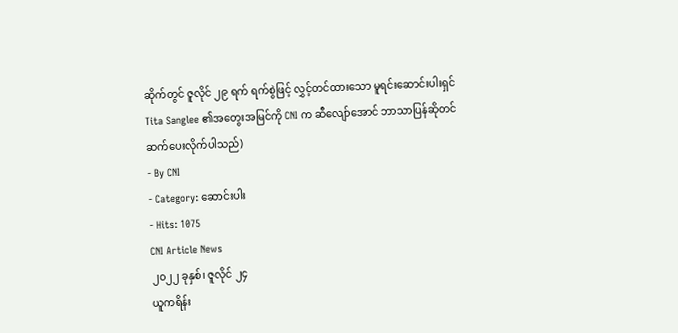ဆိုက်တွင် ဇူလိုင် ၂၉ ရက် ရက်စွဲဖြင့် လွှင့်တင်ထားသော မူရင်းဆောင်းပါးရှင် Tita Sanglee ၏အတွေးအမြင်ကို CNI က ဆီလျော်အောင် ဘာသာပြန်ဆိုတင်ဆက်ပေးလိုက်ပါသည်)
- By CNI
- Category: ဆောင်းပါး
- Hits: 1075
CNI Article News
၂၀၂၂ ခုနှစ်၊ ဇူလိုင် ၂၄
ယူကရိန်း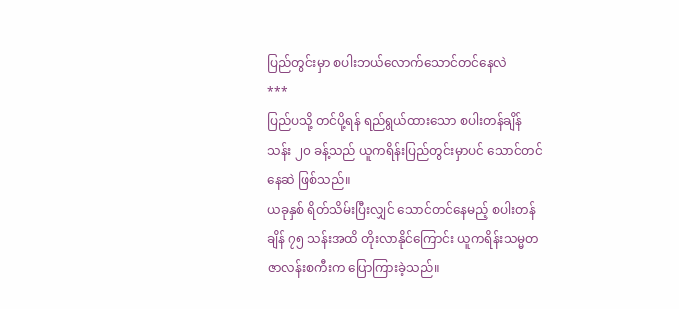ပြည်တွင်းမှာ စပါးဘယ်လောက်သောင်တင်နေလဲ
***
ပြည်ပသို့ တင်ပို့ရန် ရည်ရွယ်ထားသော စပါးတန်ချိန် သန်း ၂၀ ခန့်သည် ယူကရိန်းပြည်တွင်းမှာပင် သောင်တင်နေဆဲ ဖြစ်သည်။
ယခုနှစ် ရိတ်သိမ်းပြီးလျှင် သောင်တင်နေမည့် စပါးတန်ချိန် ၇၅ သန်းအထိ တိုးလာနိုင်ကြောင်း ယူကရိန်းသမ္မတ ဇာလန်းစကီးက ပြောကြားခဲ့သည်။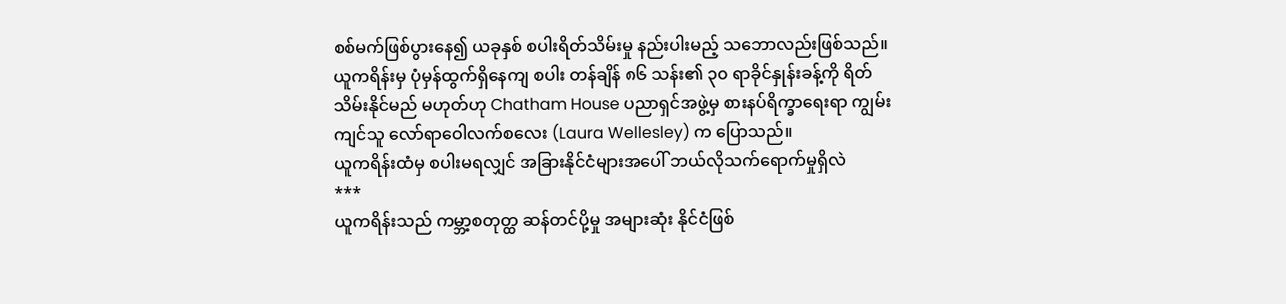စစ်မက်ဖြစ်ပွားနေ၍ ယခုနှစ် စပါးရိတ်သိမ်းမှု နည်းပါးမည့် သဘောလည်းဖြစ်သည်။ ယူကရိန်းမှ ပုံမှန်ထွက်ရှိနေကျ စပါး တန်ချိန် ၈၆ သန်း၏ ၃၀ ရာခိုင်နှုန်းခန့်ကို ရိတ်သိမ်းနိုင်မည် မဟုတ်ဟု Chatham House ပညာရှင်အဖွဲ့မှ စားနပ်ရိက္ခာရေးရာ ကျွမ်းကျင်သူ လော်ရာဝေါလက်စလေး (Laura Wellesley) က ပြောသည်။
ယူကရိန်းထံမှ စပါးမရလျှင် အခြားနိုင်ငံများအပေါ် ဘယ်လိုသက်ရောက်မှုရှိလဲ
***
ယူကရိန်းသည် ကမ္ဘာ့စတုတ္ထ ဆန်တင်ပို့မှု အများဆုံး နိုင်ငံဖြစ်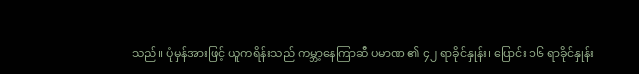သည်။ ပုံမှန်အားဖြင့် ယူကရိန်းသည် ကမ္ဘာ့နေကြာဆီ ပမာဏ ၏ ၄၂ ရာခိုင်နှုန်း၊ ပြောင်း ၁၆ ရာခိုင်နှုန်း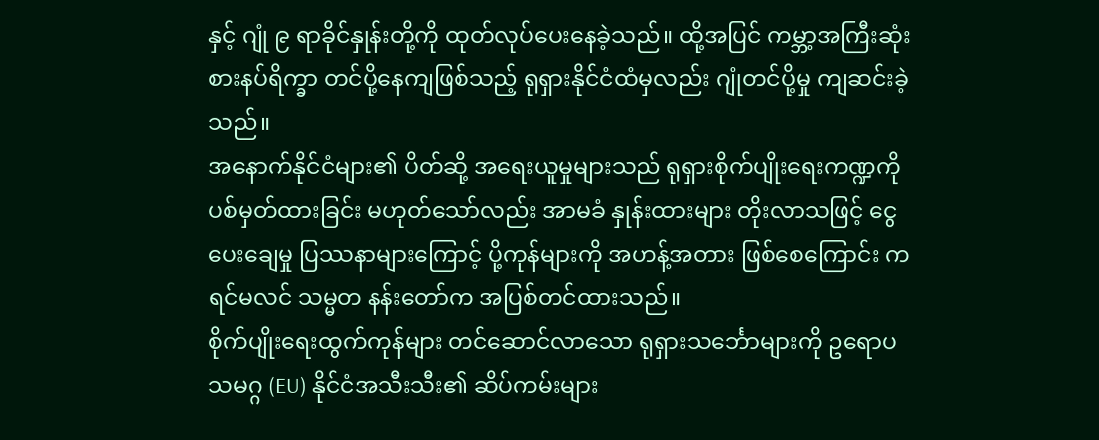နှင့် ဂျုံ ၉ ရာခိုင်နှုန်းတို့ကို ထုတ်လုပ်ပေးနေခဲ့သည်။ ထို့အပြင် ကမ္ဘာ့အကြီးဆုံး စားနပ်ရိက္ခာ တင်ပို့နေကျဖြစ်သည့် ရုရှားနိုင်ငံထံမှလည်း ဂျုံတင်ပို့မှု ကျဆင်းခဲ့သည်။
အနောက်နိုင်ငံများ၏ ပိတ်ဆို့ အရေးယူမှုများသည် ရုရှားစိုက်ပျိုးရေးကဏ္ဍကို ပစ်မှတ်ထားခြင်း မဟုတ်သော်လည်း အာမခံ နှုန်းထားများ တိုးလာသဖြင့် ငွေပေးချေမှု ပြဿနာများကြောင့် ပို့ကုန်များကို အဟန့်အတား ဖြစ်စေကြောင်း ကရင်မလင် သမ္မတ နန်းတော်က အပြစ်တင်ထားသည်။
စိုက်ပျိုးရေးထွက်ကုန်များ တင်ဆောင်လာသော ရုရှားသင်္ဘောများကို ဥရောပသမဂ္ဂ (EU) နိုင်ငံအသီးသီး၏ ဆိပ်ကမ်းများ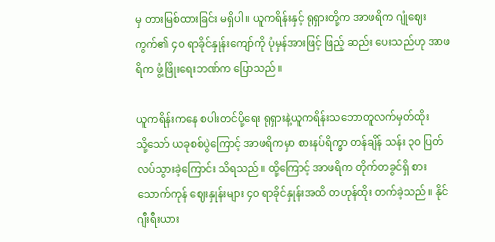မှ တားမြစ်ထားခြင်း မရှိပါ။ ယူကရိန်းနှင့် ရုရှားတို့က အာဖရိက ဂျုံဈေးကွက်၏ ၄၀ ရာခိုင်နှုန်းကျော်ကို ပုံမှန်အားဖြင့် ဖြည့် ဆည်း ပေးသည်ဟု အာဖရိက ဖွံ့ဖြိုးရေးဘဏ်က ပြောသည်။

ယူကရိန်းကနေ စပါးတင်ပို့ရေး ရုရှားနဲ့ယူကရိန်းသဘောတူလက်မှတ်ထိုး
သို့သော် ယခုစစ်ပွဲကြောင့် အာဖရိကမှာ စားနပ်ရိက္ခာ တန်ချိန် သန်း ၃၀ ပြတ်လပ်သွားခဲ့ကြောင်း သိရသည်။ ထို့ကြောင့် အာဖရိက တိုက်တခွင်ရှိ စားသောက်ကုန် ဈေးနှုန်းများ ၄၀ ရာခိုင်နှုန်းအထိ တဟုန်ထိုး တက်ခဲ့သည်။ နိုင်ဂျီးရီးယား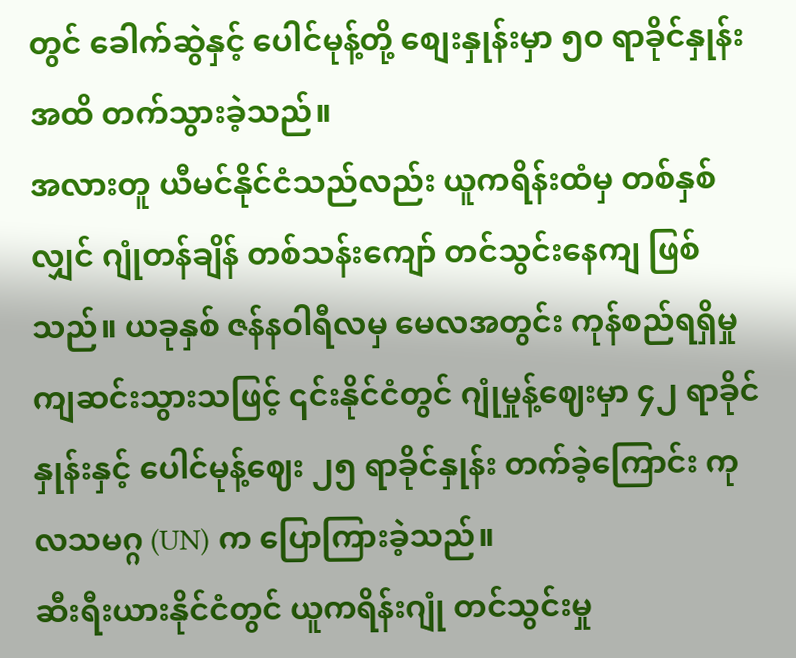တွင် ခေါက်ဆွဲနှင့် ပေါင်မုန့်တို့ စျေးနှုန်းမှာ ၅၀ ရာခိုင်နှုန်းအထိ တက်သွားခဲ့သည်။
အလားတူ ယီမင်နိုင်ငံသည်လည်း ယူကရိန်းထံမှ တစ်နှစ်လျှင် ဂျုံတန်ချိန် တစ်သန်းကျော် တင်သွင်းနေကျ ဖြစ်သည်။ ယခုနှစ် ဇန်နဝါရီလမှ မေလအတွင်း ကုန်စည်ရရှိမှု ကျဆင်းသွားသဖြင့် ၎င်းနိုင်ငံတွင် ဂျုံမှုန့်ဈေးမှာ ၄၂ ရာခိုင်နှုန်းနှင့် ပေါင်မုန့်ဈေး ၂၅ ရာခိုင်နှုန်း တက်ခဲ့ကြောင်း ကုလသမဂ္ဂ (UN) က ပြောကြားခဲ့သည်။
ဆီးရီးယားနိုင်ငံတွင် ယူကရိန်းဂျုံ တင်သွင်းမှု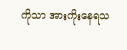ကိုသာ အားကိုးနေရသ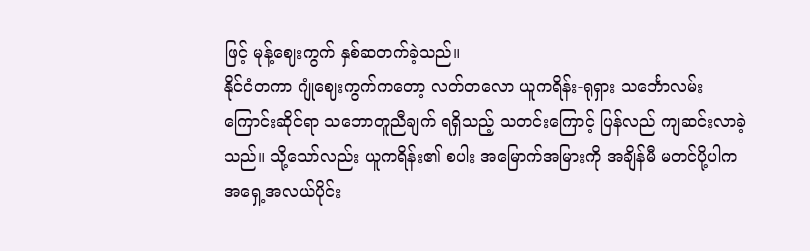ဖြင့် မုန့်ဈေးကွက် နှစ်ဆတက်ခဲ့သည်။
နိုင်ငံတကာ ဂျုံဈေးကွက်ကတော့ လတ်တလော ယူကရိန်း-ရုရှား သင်္ဘောလမ်းကြောင်းဆိုင်ရာ သဘောတူညီချက် ရရှိသည့် သတင်းကြောင့် ပြန်လည် ကျဆင်းလာခဲ့သည်။ သို့သော်လည်း ယူကရိန်း၏ စပါး အမြောက်အမြားကို အချိန်မီ မတင်ပို့ပါက အရှေ့အလယ်ပိုင်း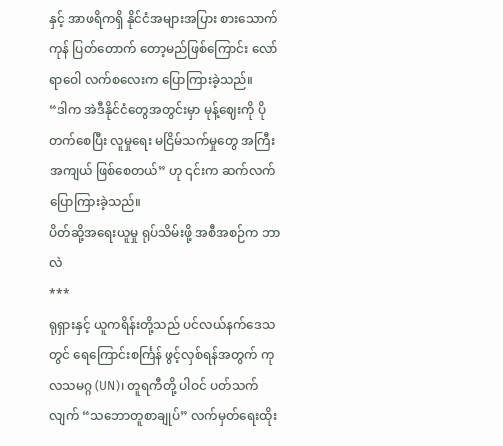နှင့် အာဖရိကရှိ နိုင်ငံအများအပြား စားသောက်ကုန် ပြတ်တောက် တော့မည်ဖြစ်ကြောင်း လော်ရာဝေါ လက်စလေးက ပြောကြားခဲ့သည်။
“ဒါက အဲဒီနိုင်ငံတွေအတွင်းမှာ မုန့်ဈေးကို ပိုတက်စေပြီး လူမှုရေး မငြိမ်သက်မှုတွေ အကြီးအကျယ် ဖြစ်စေတယ်” ဟု ၎င်းက ဆက်လက် ပြောကြားခဲ့သည်။
ပိတ်ဆို့အရေးယူမှု ရုပ်သိမ်းဖို့ အစီအစဉ်က ဘာလဲ
***
ရုရှားနှင့် ယူကရိန်းတို့သည် ပင်လယ်နက်ဒေသတွင် ရေကြောင်းစင်္ကြန် ဖွင့်လှစ်ရန်အတွက် ကုလသမဂ္ဂ (UN)၊ တူရကီတို့ ပါဝင် ပတ်သက်လျက် “သဘောတူစာချုပ်” လက်မှတ်ရေးထိုး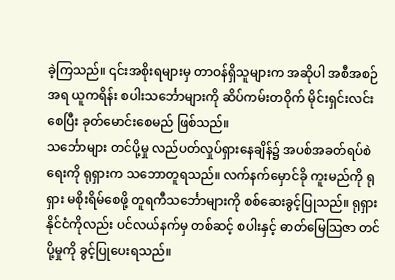ခဲ့ကြသည်။ ၎င်းအစိုးရများမှ တာဝန်ရှိသူများက အဆိုပါ အစီအစဉ်အရ ယူကရိန်း စပါးသင်္ဘောများကို ဆိပ်ကမ်းတဝိုက် မိုင်းရှင်းလင်းစေပြီး ခုတ်မောင်းစေမည် ဖြစ်သည်။
သင်္ဘောများ တင်ပို့မှု လည်ပတ်လှုပ်ရှားနေချိန်၌ အပစ်အခတ်ရပ်စဲရေးကို ရုရှားက သဘောတူရသည်။ လက်နက်မှောင်ခို ကူးမည်ကို ရုရှား မစိုးရိမ်စေဖို့ တူရကီသင်္ဘောများကို စစ်ဆေးခွင့်ပြုသည်။ ရုရှားနိုင်ငံကိုလည်း ပင်လယ်နက်မှ တစ်ဆင့် စပါးနှင့် ဓာတ်မြေသြဇာ တင်ပို့မှုကို ခွင့်ပြုပေးရသည်။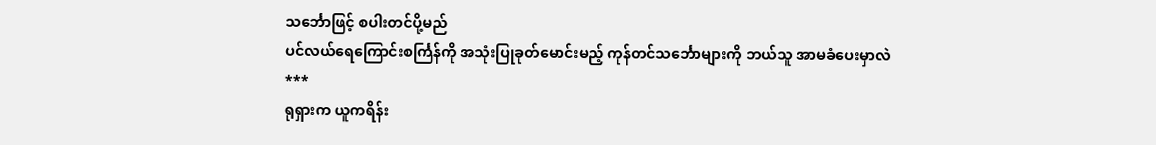သင်္ဘောဖြင့် စပါးတင်ပို့မည်
ပင်လယ်ရေကြောင်းစင်္ကြန်ကို အသုံးပြုခုတ်မောင်းမည့် ကုန်တင်သင်္ဘောများကို ဘယ်သူ အာမခံပေးမှာလဲ
***
ရုရှားက ယူကရိန်း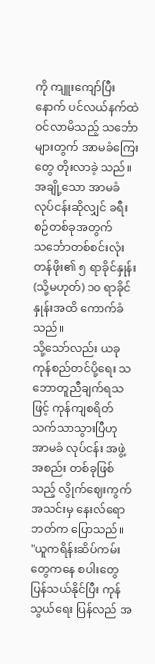ကို ကျူးကျော်ပြီးနောက် ပင်လယ်နက်ထဲ ဝင်လာမိသည့် သင်္ဘောများတွက် အာမခံကြေးတွေ တိုးလာခဲ့ သည်။ အချို့သော အာမခံလုပ်ငန်းဆိုလျှင် ခရီးစဉ်တစ်ခုအတွက် သင်္ဘောတစ်စင်းလုံး တန်ဖိုး၏ ၅ ရာခိုင်နှုန်း (သို့မဟုတ်) ၁၀ ရာခိုင်နှုန်းအထိ ကောက်ခံသည်။
သို့သော်လည်း ယခု ကုန်စည်တင်ပို့ရေး သဘောတူညီချက်ရသဖြင့် ကုန်ကျစရိတ် သက်သာသွားပြီဟု အာမခံ လုပ်ငန်း အဖွဲ့အစည်း တစ်ခုဖြစ်သည့် လွိုက်ဈေးကွက်အသင်းမှ နေးလ်ရောဘတ်က ပြောသည်။
"ယူကရိန်းဆိပ်ကမ်းတွေကနေ စပါးတွေ ပြန်သယ်နိုင်ပြီး ကုန်သွယ်ရေး ပြန်လည် အ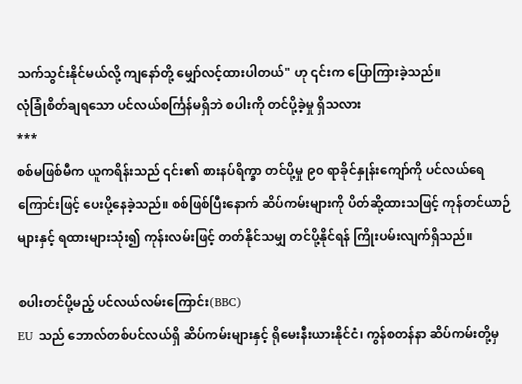သက်သွင်းနိုင်မယ်လို့ ကျနော်တို့ မျှော်လင့်ထားပါတယ်" ဟု ၎င်းက ပြောကြားခဲ့သည်။
လုံခြုံစိတ်ချရသော ပင်လယ်စင်္ကြန်မရှိဘဲ စပါးကို တင်ပို့ခဲ့မှု ရှိသလား
***
စစ်မဖြစ်မီက ယူကရိန်းသည် ၎င်း၏ စားနပ်ရိက္ခာ တင်ပို့မှု ၉၀ ရာခိုင်နှုန်းကျော်ကို ပင်လယ်ရေကြောင်းဖြင့် ပေးပို့နေခဲ့သည်။ စစ်ဖြစ်ပြီးနောက် ဆိပ်ကမ်းများကို ပိတ်ဆို့ထားသဖြင့် ကုန်တင်ယာဉ်များနှင့် ရထားများသုံး၍ ကုန်းလမ်းဖြင့် တတ်နိုင်သမျှ တင်ပို့နိုင်ရန် ကြိုးပမ်းလျက်ရှိသည်။

စပါးတင်ပို့မည့် ပင်လယ်လမ်းကြောင်း(BBC)
EU သည် ဘောလ်တစ်ပင်လယ်ရှိ ဆိပ်ကမ်းများနှင့် ရိုမေးနီးယားနိုင်ငံ၊ ကွန်စတန်နာ ဆိပ်ကမ်းတို့မှ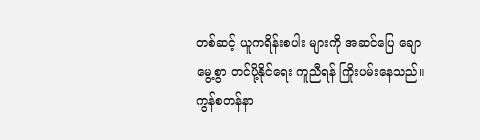တစ်ဆင့် ယူကရိန်းစပါး များကို အဆင်ပြေ ချောမွေ့စွာ တင်ပို့နိုင်ရေး ကူညီရန် ကြိုးပမ်းနေသည်။ ကွန်စတန်နာ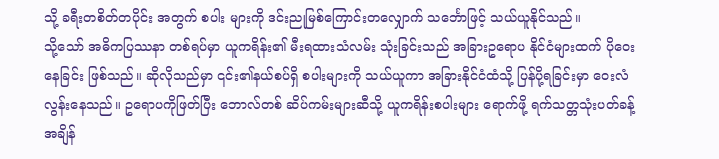သို့ ခရီးတစိတ်တပိုင်း အတွက် စပါး များကို ဒင်းညုမြစ်ကြောင်းတလျှောက် သင်္ဘောဖြင့် သယ်ယူနိုင်သည်။
သို့သော် အဓိကပြဿနာ တစ်ရပ်မှာ ယူကရိန်း၏ မီးရထားသံလမ်း သုံးခြင်းသည် အခြားဥရောပ နိုင်ငံများထက် ပိုဝေးနေခြင်း ဖြစ်သည်။ ဆိုလိုသည်မှာ ၎င်း၏နယ်စပ်ရှိ စပါးများကို သယ်ယူကာ အခြားနိုင်ငံထံသို့ ပြန်ပို့ရခြင်းမှာ ဝေးလံ လွန်းနေသည်။ ဥရောပကိုဖြတ်ပြီး ဘောလ်တစ် ဆိပ်ကမ်းများဆီသို့ ယူကရိန်းစပါးများ ရောက်ဖို့ ရက်သတ္တသုံးပတ်ခန့် အချိန်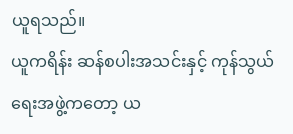ယူရသည်။
ယူကရိန်း ဆန်စပါးအသင်းနှင့် ကုန်သွယ်ရေးအဖွဲ့ကတော့ ယ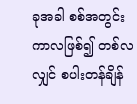ခုအခါ စစ်အတွင်းကာလဖြစ်၍ တစ်လလျှင် စပါးတန်ချိန်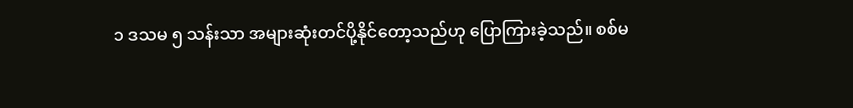၁ ဒသမ ၅ သန်းသာ အများဆုံးတင်ပို့နိုင်တော့သည်ဟု ပြောကြားခဲ့သည်။ စစ်မ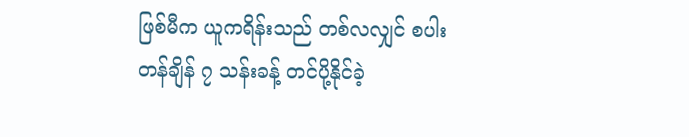ဖြစ်မီက ယူကရိန်းသည် တစ်လလျှင် စပါး တန်ချိန် ၇ သန်းခန့် တင်ပို့နိုင်ခဲ့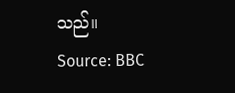သည်။
Source: BBC